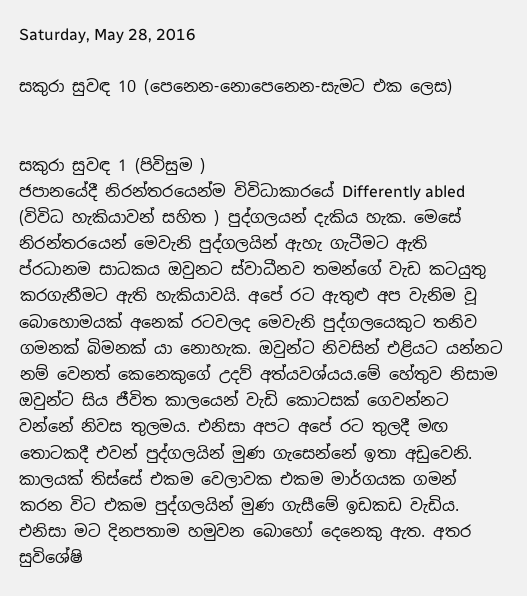Saturday, May 28, 2016

සකුරා සුවඳ 10 (පෙනෙන-නොපෙනෙන-සැමට එක ලෙස)


සකුරා සුවඳ 1 (පිවිසුම )
ජපානයේදී නිරන්තරයෙන්ම විවිධාකාරයේ Differently abled (විවිධ හැකියාවන් සහිත ) පුද්ගලයන් දැකිය හැක. මෙසේ නිරන්තරයෙන් මෙවැනි පුද්ගලයින් ඇහැ ගැටීමට ඇති ප්රධානම සාධකය ඔවුනට ස්වාධීනව තමන්ගේ වැඩ කටයුතු කරගැනීමට ඇති හැකියාවයි. අපේ රට ඇතුළු අප වැනිම වූ බොහොමයක් අනෙක් රටවලද මෙවැනි පුද්ගලයෙකුට තනිව ගමනක් බිමනක් යා නොහැක. ඔවුන්ට නිවසින් එළියට යන්නට නම් වෙනත් කෙනෙකුගේ උදව් අත්යවශ්යය.මේ හේතුව නිසාම ඔවුන්ට සිය ජීවිත කාලයෙන් වැඩි කොටසක් ගෙවන්නට වන්නේ නිවස තුලමය. එනිසා අපට අපේ රට තුලදී මඟ තොටකදී එවන් පුද්ගලයින් මුණ ගැසෙන්නේ ඉතා අඩුවෙනි.
කාලයක් තිස්සේ එකම වෙලාවක එකම මාර්ගයක ගමන් කරන විට එකම පුද්ගලයින් මුණ ගැසීමේ ඉඩකඩ වැඩිය. එනිසා මට දිනපතාම හමුවන බොහෝ දෙනෙකු ඇත. අතර සුවිශේෂි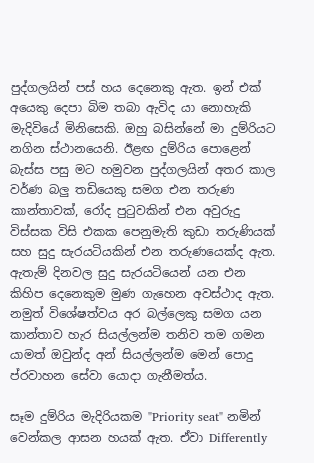පුද්ගලයින් පස් හය දෙනෙකු ඇත. ඉන් එක් අයෙකු දෙපා බිම තබා ඇවිද යා නොහැකි මැදිවියේ මිනිසෙකි. ඔහු බසින්නේ මා දුම්රියට නගින ස්ථානයෙනි. ඊළඟ දුම්රිය පොළෙන් බැස්ස පසු මට හමුවන පුද්ගලයින් අතර කාල වර්ණ බලු තඩියෙකු සමග එන තරුණ කාන්තාවක්, රෝද පුටුවකින් එන අවුරුදු විස්සක විසි එකක පෙනුමැති කුඩා තරුණියක් සහ සුදු සැරයටියකින් එන තරුණයෙක්ද ඇත. ඇතැම් දිනවල සුදු සැරයටියෙන් යන එන  කිහිප දෙනෙකුම මුණ ගැහෙන අවස්ථාද ඇත. නමුත් විශේෂත්වය අර බල්ලෙකු සමග යන කාන්තාව හැර සියල්ලන්ම තනිව තම ගමන යාමත් ඔවුන්ද අන් සියල්ලන්ම මෙන් පොදු ප්රවාහන සේවා යොදා ගැනීමත්ය.

සෑම දුම්රිය මැදිරියකම "Priority seat" නමින් වෙන්කල ආසන හයක් ඇත. ඒවා Differently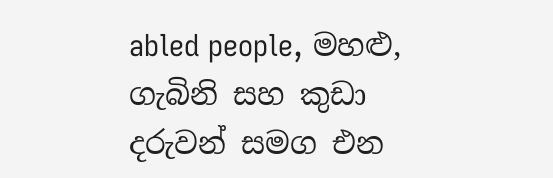abled people, මහළු, ගැබිනි සහ කුඩා දරුවන් සමග එන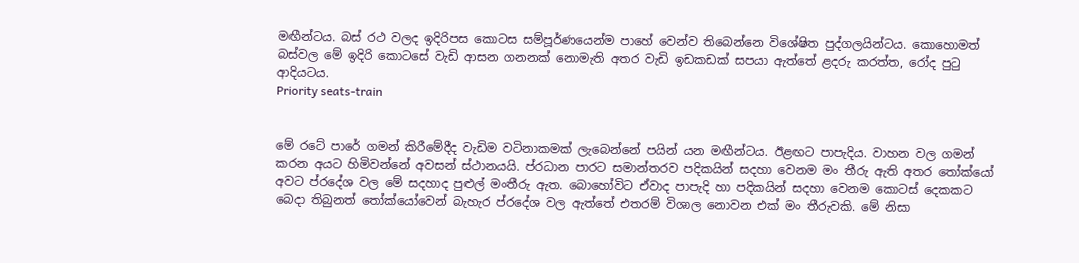මඟීන්ටය. බස් රථ වලද ඉදිරිපස කොටස සම්පූර්ණයෙන්ම පාහේ වෙන්ව තිබෙන්නෙ විශේෂිත පුද්ගලයින්ටය. කොහොමත් බස්වල මේ ඉදිරි කොටසේ වැඩි ආසන ගනනක් නොමැති අතර වැඩි ඉඩකඩක් සපයා ඇත්තේ ළදරු කරත්ත, රෝද පුටු ආදියටය.
Priority seats-train


මේ රටේ පාරේ ගමන් කිරීමේදීද වැඩිම වටිනාකමක් ලැබෙන්නේ පයින් යන මඟීන්ටය. ඊළඟට පාපැදිය. වාහන වල ගමන් කරන අයට හිමිවන්නේ අවසන් ස්ථානයයි. ප්රධාන පාරට සමාන්තරව පදිකයින් සදහා වෙනම මං තීරු ඇති අතර තෝක්යෝ අවට ප්රදේශ වල මේ සදහාද පුළුල් මංතීරු ඇත. බොහෝවිට ඒවාද පාපැදි හා පදිකයින් සදහා වෙනම කොටස් දෙකකට බෙදා තිබුනත් තෝක්යෝවෙන් බැහැර ප්රදේශ වල ඇත්තේ එතරම් විශාල නොවන එක් මං තීරුවකි. මේ නිසා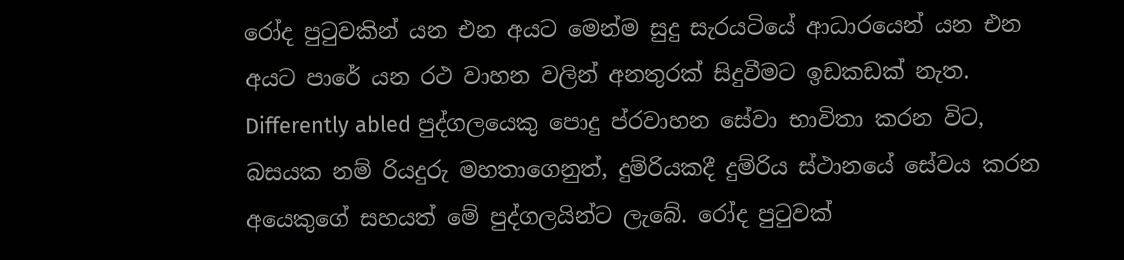රෝද පුටුවකින් යන එන අයට මෙන්ම සුදු සැරයටියේ ආධාරයෙන් යන එන අයට පාරේ යන රථ වාහන වලින් අනතුරක් සිදුවීමට ඉඩකඩක් නැත. Differently abled පුද්ගලයෙකු පොදු ප්රවාහන සේවා භාවිතා කරන විට, බසයක නම් රියදුරු මහතාගෙනුත්, දුම්රියකදී දුම්රිය ස්ථානයේ සේවය කරන අයෙකුගේ සහයත් මේ පුද්ගලයින්ට ලැබේ. රෝද පුටුවක්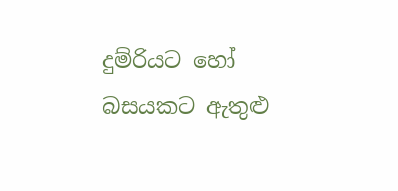දුම්රියට හෝ බසයකට ඇතුළු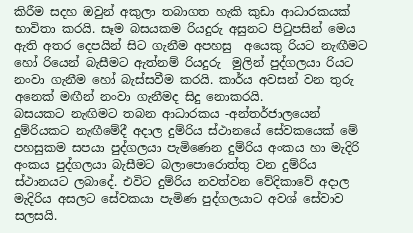කිරීම සදහ ඔවුන් අකුලා තබාගත හැකි කුඩා ආධාරකයක් භාවිතා කරයි. සෑම බසයකම රියදුරු අසුනට පිටුපසින් මෙය ඇති අතර දෙපයින් සිට ගැනීම අපහසු  අයෙකු රියට නැඟීමට හෝ රියෙන් බැසීමට ඇත්නම් රියදුරු  මුලින් පුද්ගලයා රියට නංවා ගැනීම හෝ බැස්සවීම කරයි. කාර්ය අවසන් වන තුරු අනෙක් මඟීන් නංවා ගැනීමද සිදු නොකරයි.
බසයකට නැඟිමට තබන ආධාරකය -අන්තර්ජාලයෙන්
දුම්රියකට නැඟීමේදී අදාල දුම්රිය ස්ථානයේ සේවකයෙක් මේ පහසුකම සපයා පුද්ගලයා පැමිණෙන දුම්රිය අංකය හා මැදිරි අංකය පුද්ගලයා බැසීමට බලාපොරොත්තු වන දුම්රිය ස්ථානයට ලබාදේ. එවිට දුම්රිය නවත්වන වේදිකාවේ අදාල මැදිරිය අසලට සේවකයා පැමිණ පුද්ගලයාට අවශ් සේවාව සලසයි.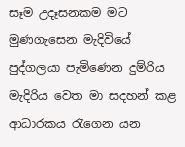සෑම උදෑසනකම මට මුණගැසෙන මැදිවියේ පුද්ගලයා පැමිණෙන දුම්රිය මැදිරිය වෙත මා සදහන් කළ ආධාරකය රැගෙන යන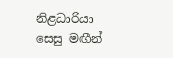නිළධාරියා
සෙසු මඟීන්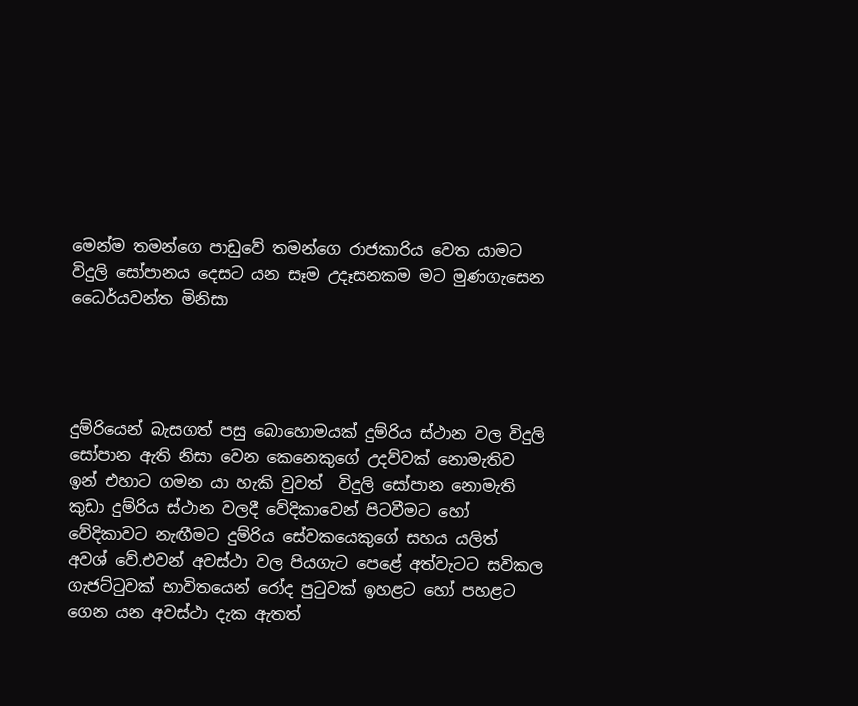මෙන්ම තමන්ගෙ පාඩුවේ තමන්ගෙ රාජකාරිය වෙත යාමට විදුලි සෝපානය දෙසට යන සෑම උදෑසනකම මට මුණගැසෙන ධෛර්යවන්ත මිනිසා




දුම්රියෙන් බැසගත් පසු බොහොමයක් දුම්රිය ස්ථාන වල විදුලි සෝපාන ඇති නිසා වෙන කෙනෙකුගේ උදව්වක් නොමැතිව ඉන් එහාට ගමන යා හැකි වුවත්  විදුලි සෝපාන නොමැති කුඩා දුම්රිය ස්ථාන වලදී වේදිකාවෙන් පිටවීමට හෝ වේදිකාවට නැඟීමට දුම්රිය සේවකයෙකුගේ සහය යලිත් අවශ් වේ.එවන් අවස්ථා වල පියගැට පෙළේ අත්වැටට සවිකල ගැජට්ටුවක් භාවිතයෙන් රෝද පුටුවක් ඉහළට හෝ පහළට ගෙන යන අවස්ථා දැක ඇතත්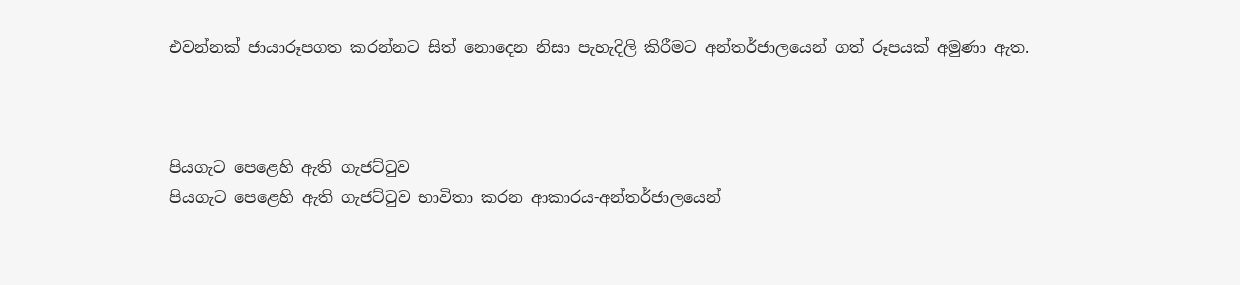එවන්නක් ජායාරූපගත කරන්නට සිත් නොදෙන නිසා පැහැදිලි කිරීමට අන්තර්ජාලයෙන් ගත් රූපයක් අමුණා ඇත.



පියගැට පෙළෙහි ඇති ගැජට්ටුව
පියගැට පෙළෙහි ඇති ගැජට්ටුව භාවිතා කරන ආකාරය-අන්තර්ජාලයෙන්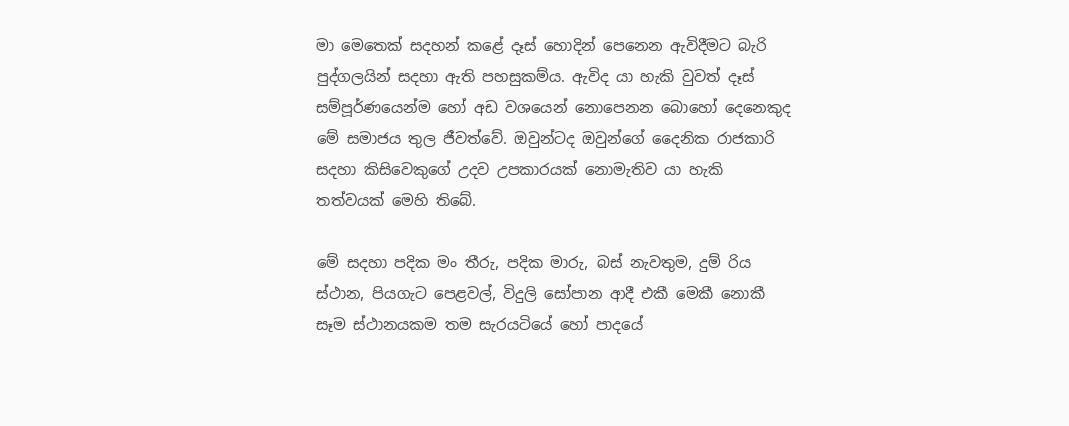මා මෙතෙක් සදහන් කළේ දෑස් හොදින් පෙනෙන ඇවිදීමට බැරි පුද්ගලයින් සදහා ඇති පහසුකම්ය. ඇවිද යා හැකි වුවත් දෑස් සම්පූර්ණයෙන්ම හෝ අඩ වශයෙන් නොපෙනන බොහෝ දෙනෙකුද මේ සමාජය තුල ජීවත්වේ. ඔවුන්ටද ඔවුන්ගේ දෛනික රාජකාරි සදහා කිසිවෙකුගේ උදව උපකාරයක් නොමැතිව යා හැකි තත්වයක් මෙහි තිබේ.

මේ සදහා පදික මං තීරු, පදික මාරු, බස් නැවතුම, දුම් රිය ස්ථාන, පියගැට පෙළවල්, විදුලි සෝපාන ආදී එකී මෙකී නොකී සෑම ස්ථානයකම තම සැරයටියේ හෝ පාදයේ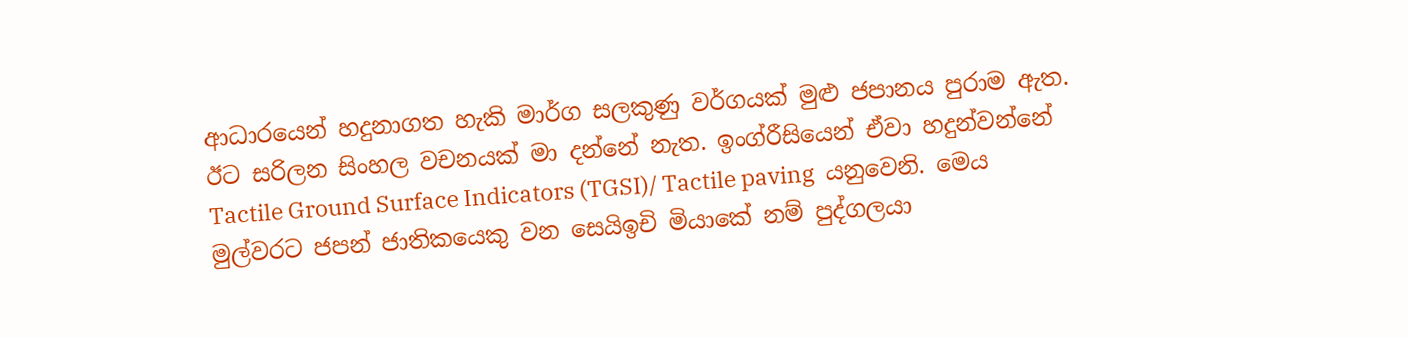ආධාරයෙන් හදුනාගත හැකි මාර්ග සලකුණු වර්ගයක් මුළු ජපානය පුරාම ඇත. ඊට සරිලන සිංහල වචනයක් මා දන්නේ නැත. ඉංග්රීසියෙන් ඒවා හදුන්වන්නේ Tactile Ground Surface Indicators (TGSI)/ Tactile paving  යනුවෙනි. මෙය මුල්වරට ජපන් ජාතිකයෙකු වන සෙයිඉචි මියාකේ නම් පුද්ගලයා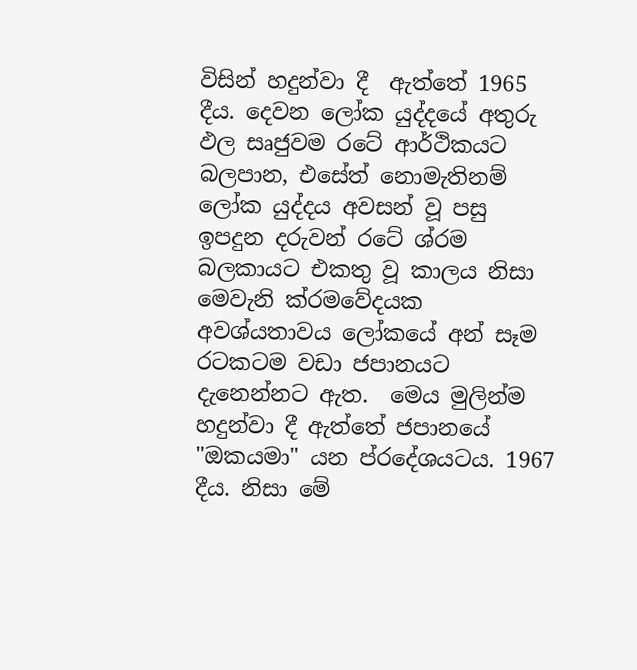විසින් හදුන්වා දී  ඇත්තේ 1965 දීය. දෙවන ලෝක යුද්දයේ අතුරු ඵල සෘජුවම රටේ ආර්ථිකයට බලපාන, එසේත් නොමැතිනම් ලෝක යුද්දය අවසන් වූ පසු ඉපදුන දරුවන් රටේ ශ්රම බලකායට එකතු වූ කාලය නිසා මෙවැනි ක්රමවේදයක අවශ්යතාවය ලෝකයේ අන් සෑම රටකටම වඩා ජපානයට දැනෙන්නට ඇත.  මෙය මුලින්ම හදුන්වා දී ඇත්තේ ජපානයේ "ඔකයමා" යන ප්රදේශයටය. 1967 දීය. නිසා මේ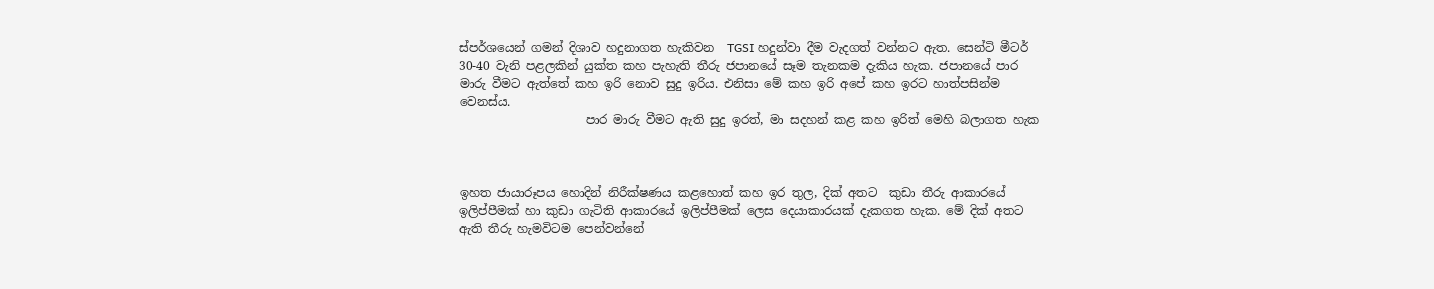ස්පර්ශයෙන් ගමන් දිශාව හදුනාගත හැකිවන  TGSI හදුන්වා දීම වැදගත් වන්නට ඇත. සෙන්ටි මීටර් 30-40 වැනි පළලකින් යුක්ත කහ පැහැති තීරු ජපානයේ සෑම තැනකම දැකිය හැක. ජපානයේ පාර මාරු වීමට ඇත්තේ කහ ඉරි නොව සුදු ඉරිය. එනිසා මේ කහ ඉරි අපේ කහ ඉරට හාත්පසින්ම වෙනස්ය.
                     පාර මාරු වීමට ඇති සුදු ඉරත්, මා සදහන් කළ කහ ඉරිත් මෙහි බලාගත හැක



ඉහත ජායාරූපය හොදින් නිරීක්ෂණය කළහොත් කහ ඉර තුල, දික් අතට  කුඩා තීරු ආකාරයේ ඉලිප්පීමක් හා කුඩා ගැටිති ආකාරයේ ඉලිප්පීමක් ලෙස දෙයාකාරයක් දැකගත හැක. මේ දික් අතට ඇති තීරු හැමවිටම පෙන්වන්නේ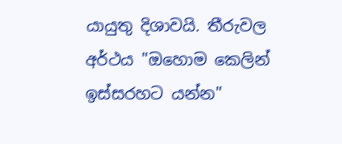යායුතු දිශාවයි. තීරුවල අර්ථය "ඔහොම කෙලින් ඉස්සරහට යන්න"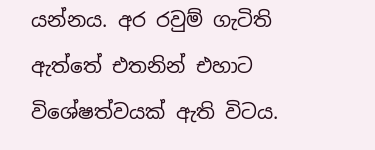යන්නය. අර රවුම් ගැටිති ඇත්තේ එතනින් එහාට විශේෂත්වයක් ඇති විටය.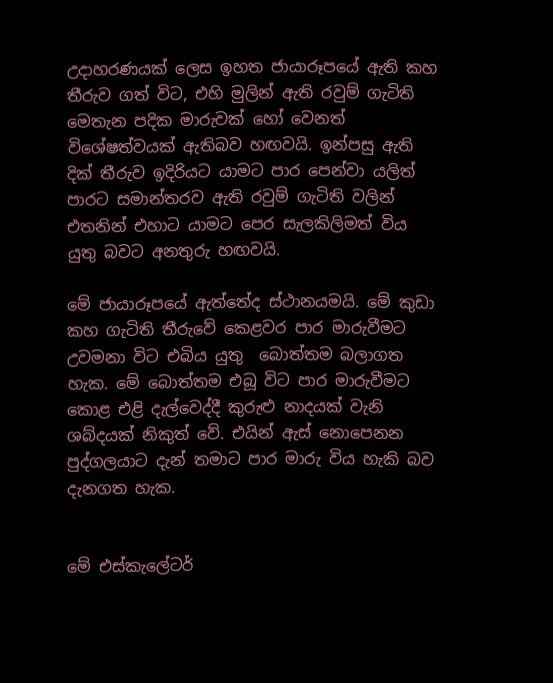උදාහරණයක් ලෙස ඉහත ජායාරූපයේ ඇති කහ තීරුව ගත් විට, එහි මුලින් ඇති රවුම් ගැටිති මෙතැන පදික මාරුවක් හෝ වෙනත් විශේෂත්වයක් ඇතිබව හඟවයි. ඉන්පසු ඇති දික් තීරුව ඉදිරියට යාමට පාර පෙන්වා යලිත් පාරට සමාන්තරව ඇති රවුම් ගැටිති වලින් එතනින් එහාට යාමට පෙර සැලකිලිමත් විය යුතු බවට අනතුරු හඟවයි.

මේ ජායාරූපයේ ඇත්තේද ස්ථානයමයි. මේ කුඩා කහ ගැටිති තීරුවේ කෙළවර පාර මාරුවීමට උවමනා විට එබිය යුතු  බොත්තම බලාගත හැක. මේ බොත්තම එබූ විට පාර මාරුවීමට කොළ එළි දැල්වෙද්දී කුරුළු නාදයක් වැනි ශබ්දයක් නිකුත් වේ. එයින් ඇස් නොපෙනන පුද්ගලයාට දැන් තමාට පාර මාරු විය හැකි බව දැනගත හැක.


මේ එස්කැලේටර්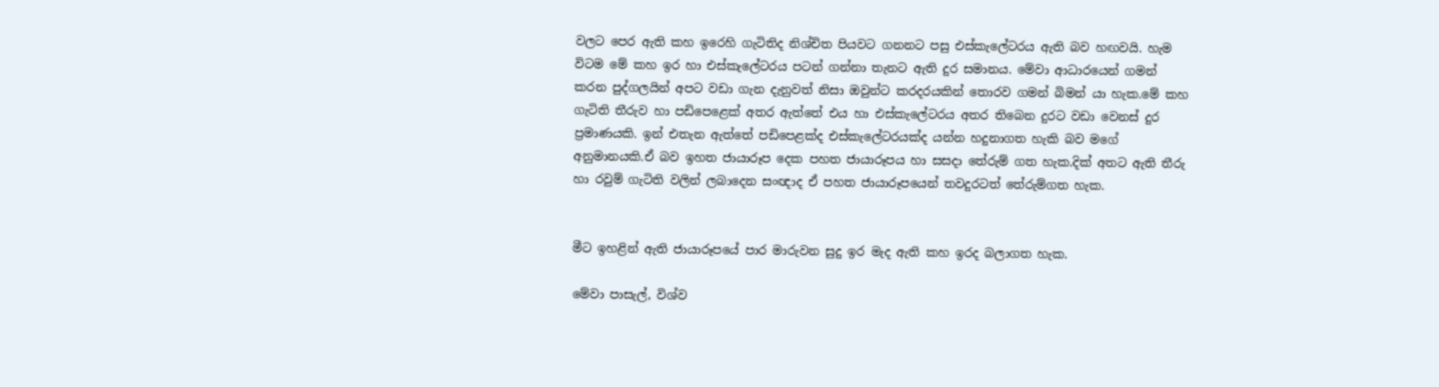වලට පෙර ඇති කහ ඉරෙහි ගැටිතිද නිශ්චිත පියවට ගනනට පසු එස්කැලේටරය ඇති බව හඟවයි. හැම විටම මේ කහ ඉර හා එස්කැලේටරය පටන් ගන්නා තැනට ඇති දුර සමානය. මේවා ආධාරයෙන් ගමන් කරන පුද්ගලයින් අපට වඩා ගැන දැනුවත් නිසා ඔවුන්ට කරදරයකින් තොරව ගමන් බිමන් යා හැක.මේ කහ ගැටිති තීරුව හා පඩිපෙළෙක් අතර ඇත්තේ එය හා එස්කැලේටරය අතර තිබෙන දුරට වඩා වෙනස් දුර ප්‍රමාණයකි. ඉන් එතැන ඇත්තේ පඩිපෙළක්ද එස්කැලේටරයක්ද යන්න හදුනාගත හැකි බව මගේ අනුමානයකි.ඒ බව ඉහත ජායාරූප දෙක පහත ජායාරූපය හා සසදා තේරුම් ගත හැක.දික් අතට ඇති තීරු හා රවුම් ගැටිති වලින් ලබාදෙන සංඥාද ඒ පහත ජායාරූපයෙන් තවදුරටත් තේරුම්ගත හැක.


මීට ඉහළින් ඇති ජායාරූපයේ පාර මාරුවන සුදු ඉර මැද ඇති කහ ඉරද බලාගත හැක.

මේවා පාසැල්, විශ්ව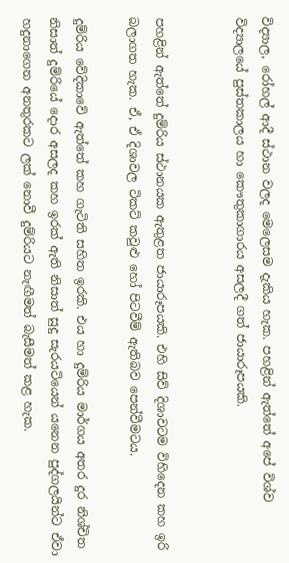විද්‍යාල, රෝහල් ආදී ස්ථාන වලද මෙලෙසම දැකිය හැක. පහළින් ඇත්තේ අපේ විශ්ව විද්‍යාලයේ පුස්තකාලය හා කෞතුකාගාරය අසලදී ගත් ජායාරූපයකි.


පහළින් ඇත්තේ දුම්රිය ස්ථානයක ඇතුළත ජායාරූපයකි. එහි සිව් දිශාවටම විහිදෙන කහ ඉරි බලාගත හැක. ඒ, ඒ දිශාවල ටිකට් කවුළු හෝ පිටවීම් ඇතිබව පෙන්වීමටය.

දුම්රිය වේදිකාවේ ඇත්තේ කහ ගැටිති සහිත ඉරකි. එය හා දුම්රිය මාර්ගය අතර දුර නිශ්චිත නිසාත් දුම්රියේ දොර අසලද කහ ඉරක් ඇති නිසාත් සුදු සැරයටියෙන් යනෙන පුද්ගලයින්ට ඒවා හදුනාගෙන අනතුරකට ලක් නොවී දුම්රියට නැඟීමත් බැසීමත් කළ හැක.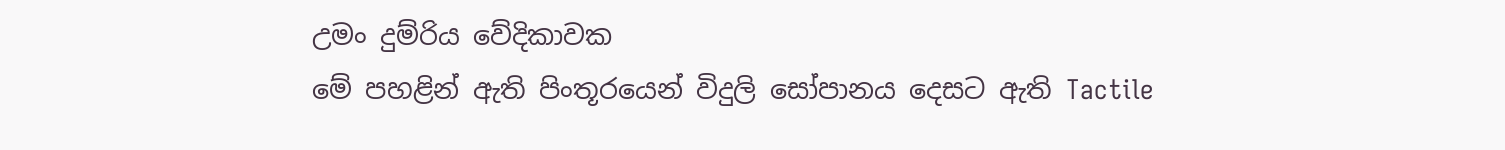උමං දුම්රිය වේදිකාවක
මේ පහළින් ඇති පිංතූරයෙන් විදුලි සෝපානය දෙසට ඇති Tactile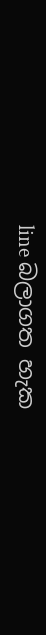line බලාගත හැක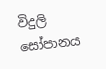විදුලි සෝපානය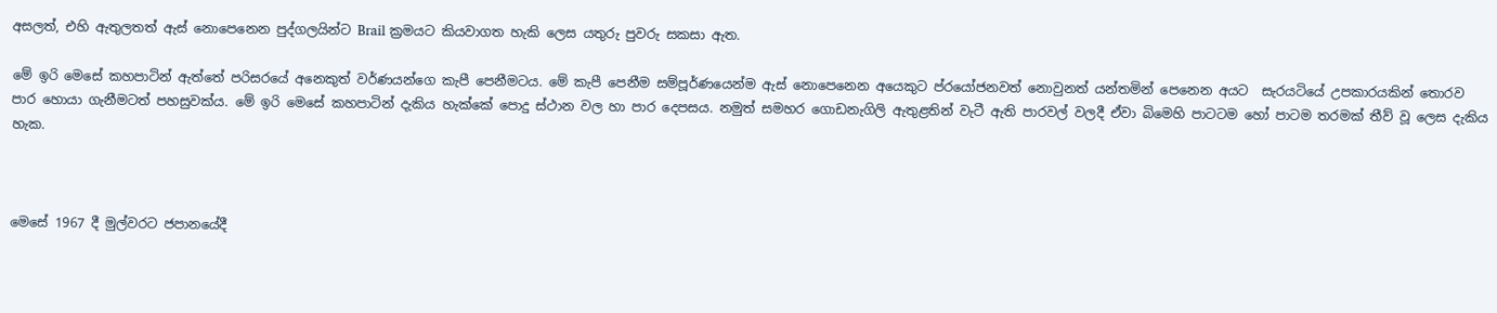අසලත්, එහි ඇතුලතත් ඇස් නොපෙනෙන පුද්ගලයින්ට Brail ක්‍රමයට කියවාගත හැකි ලෙස යතුරු පුවරු සකසා ඇත.

මේ ඉරි මෙසේ කහපාටින් ඇත්තේ පරිසරයේ අනෙකුත් වර්ණයන්ගෙ කැපී පෙනීමටය. මේ කැපී පෙනීම සම්පූර්ණයෙන්ම ඇස් නොපෙනෙන අයෙකුට ප්රයෝජනවත් නොවුනත් යන්තමින් පෙනෙන අයට  සැරයටියේ උපකාරයකින් තොරව පාර හොයා ගැනීමටත් පහසුවක්ය. මේ ඉරි මෙසේ කහපාටින් දැකිය හැක්කේ පොදු ස්ථාන වල හා පාර දෙපසය. නමුත් සමහර ගොඩනැගිලි ඇතුළතින් වැටී ඇති පාරවල් වලදී ඒවා බිමෙහි පාටටම හෝ පාටම තරමක් තීව් වූ ලෙස දැකිය හැක.



මෙසේ 1967 දී මුල්වරට ජපානයේදී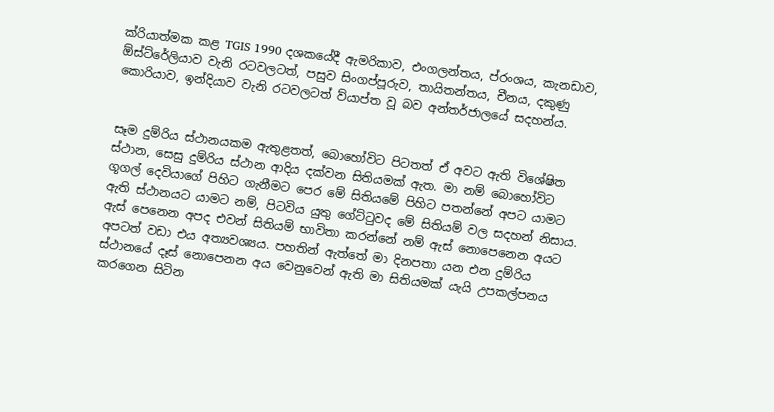ක්රියාත්මක කළ TGIS 1990 දශකයේදී ඇමරිකාව, එංගලන්තය, ප්රංශය, කැනඩාව, ඕස්ට්රේලියාව වැනි රටවලටත්, පසුව සිංගප්පූරුව, තායිතන්තය, චීනය, දකුණු කොරියාව, ඉන්දියාව වැනි රටවලටත් ව්යාප්ත වූ බව අන්තර්ජාලයේ සදහන්ය.


සෑම දුම්රිය ස්ථානයකම ඇතුළතත්, බොහෝවිට පිටතත් ඒ අවට ඇති විශේෂිත ස්ථාන, සෙසු දුම්රිය ස්ථාන ආදිය දක්වන සිතියමක් ඇත. මා නම් බොහෝවිට ගූගල් දෙවියාගේ පිහිට ගැනීමට පෙර මේ සිතියමේ පිහිට පතන්නේ අපට යාමට ඇති ස්ථානයට යාමට නම්, පිටවිය යුතු ගේට්ටුවද මේ සිතියම් වල සදහන් නිසාය. ඇස් පෙනෙන අපද එවන් සිතියම් භාවිතා කරන්නේ නම් ඇස් නොපෙනෙන අයට අපටත් වඩා එය අත්‍යවශ්‍යය. පහතින් ඇත්තේ මා දිනපතා යන එන දුම්රිය ස්ථානයේ දෑස් නොපෙනන අය වෙනුවෙන් ඇති මා සිතියමක් යැයි උපකල්පනය කරගෙන සිටින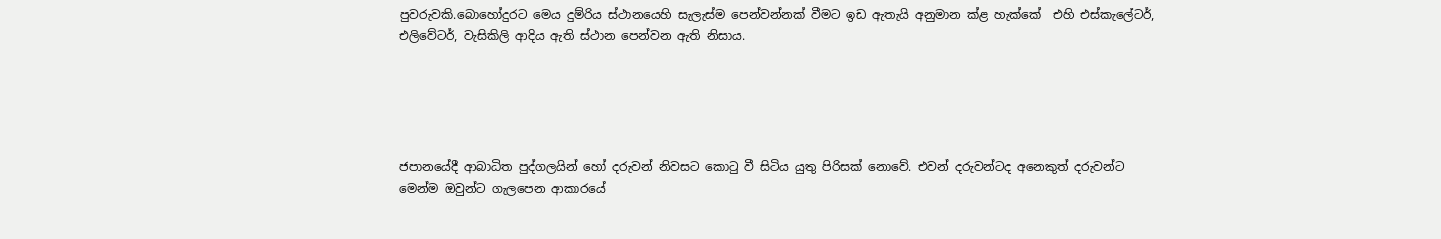පුවරුවකි.බොහෝදුරට මෙය දුම්රිය ස්ථානයෙහි සැලැස්ම පෙන්වන්නක් වීමට ඉඩ ඇතැයි අනුමාන ක්ළ හැක්කේ  එහි එස්කැලේටර්, එලිවේටර්, වැසිකිලි ආදිය ඇති ස්ථාන පෙන්වන ඇති නිසාය.





ජපානයේදී ආබාධිත පුද්ගලයින් හෝ දරුවන් නිවසට කොටු වී සිටිය යුතු පිරිසක් නොවේ. එවන් දරුවන්ටද අනෙකුත් දරුවන්ට මෙන්ම ඔවුන්ට ගැලපෙන ආකාරයේ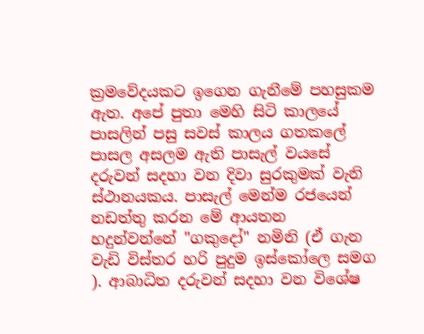ක්‍රමවේදයකට ඉගෙන ගැනීමේ පහසුකම ඇත. අපේ පුතා මෙහි සිටි කාලයේ පාසලින් පසු සවස් කාලය ගතකලේ පාසල අසලම ඇති පාසැල් වයසේ දරුවන් සදහා වන දිවා සුරකුමක් වැනි ස්ථානයකය. පාසැල් මෙන්ම රජයෙන් නඩත්තු කරන මේ ආයතන හදුන්වන්නේ "ගකුදෝ" නමිනි (ඒ ගැන වැඩි විස්තර හරි පුදුම ඉස්කෝලෙ සමග ). ආබාධිත දරුවන් සදහා වන විශේෂ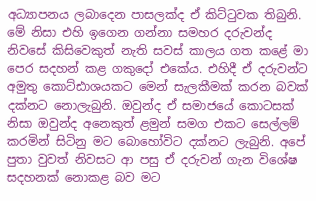අධ්‍යාපනය ලබාදෙන පාසලක්ද ඒ කිට්ටුවක තිබුනි. මේ නිසා එහි ඉගෙන ගන්නා සමහර දරුවන්ද නිවසේ කිසිවෙකුත් නැති සවස් කාලය ගත කළේ මා පෙර සදහන් කළ ගකුදෝ එකේය. එහිදී ඒ දරුවන්ට අමුතු කොට්ඪාශයකට මෙන් සැලකීමක් කරන බවක් දක්නට නොලැබුනි. ඔවුන්ද ඒ සමාජයේ කොටසක් නිසා ඔවුන්ද අනෙකුත් ළමුන් සමග එකට සෙල්ලම් කරමින් සිටිනු මට බොහෝවිට දක්නට ලැබුනි. අපේ පුතා වුවත් නිවසට ආ පසු ඒ දරුවන් ගැන විශේෂ සදහනක් නොකළ බව මට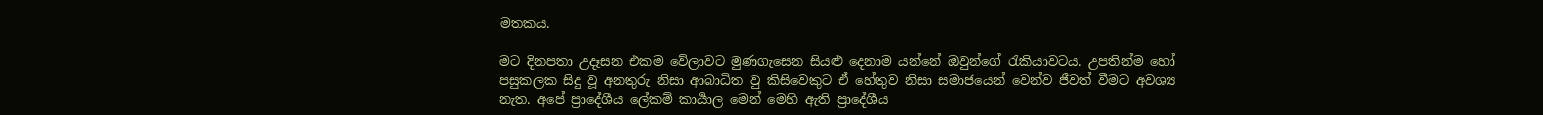මතකය.

මට දිනපතා උදෑසන එකම වේලාවට මුණගැසෙන සියළු දෙනාම යන්නේ ඔවුන්ගේ රැකියාවටය. උපතින්ම හෝ පසුකලක සිදු වූ අනතුරු නිසා ආබාධිත වු කිසිවෙකුට ඒ හේතුව නිසා සමාජයෙන් වෙන්ව ජීවත් වීමට අවශ්‍ය නැත. අපේ ප්‍රාදේශීය ලේකම් කාර්‍යාල මෙන් මෙහි ඇති ප්‍රාදේශීය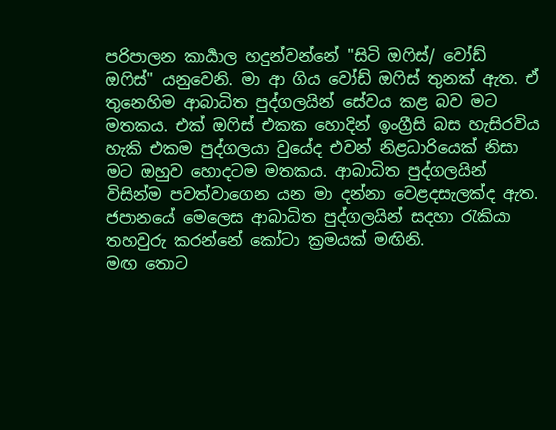පරිපාලන කාර්‍යාල හදුන්වන්නේ "සිටි ඔෆිස්/ වෝඩ් ඔෆිස්" යනුවෙනි. මා ආ ගිය වෝඩ් ඔෆිස් තුනක් ඇත. ඒ තුනෙහිම ආබාධිත පුද්ගලයින් සේවය කළ බව මට මතකය. එක් ඔෆිස් එකක හොදින් ඉංග්‍රීසි බස හැසිරවිය හැකි එකම පුද්ගලයා වුයේද එවන් නිළධාරියෙක් නිසා මට ඔහුව හොදටම මතකය. ආබාධිත පුද්ගලයින් විසින්ම පවත්වාගෙන යන මා දන්නා වෙළදසැලක්ද ඇත. ජපානයේ මෙලෙස ආබාධිත පුද්ගලයින් සදහා රැකියා තහවුරු කරන්නේ කෝටා ක්‍රමයක් මඟිනි.
මඟ තොට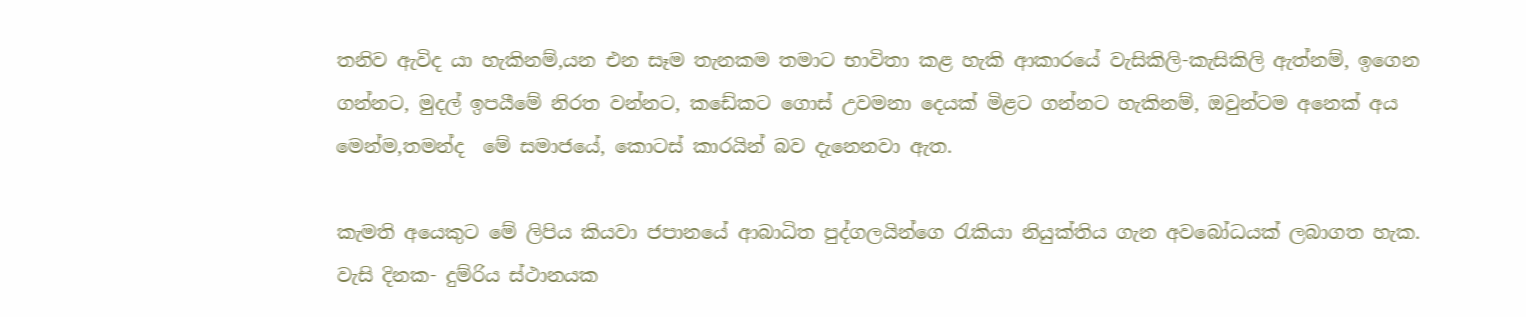තනිව ඇවිද යා හැකිනම්,යන එන සෑම තැනකම තමාට භාවිතා කළ හැකි ආකාරයේ වැසිකිලි-කැසිකිලි ඇත්නම්, ඉගෙන ගන්නට, මුදල් ඉපයීමේ නිරත වන්නට, කඩේකට ගොස් උවමනා දෙයක් මිළට ගන්නට හැකිනම්, ඔවුන්ටම අනෙක් අය මෙන්ම,තමන්ද  මේ සමාජයේ, කොටස් කාරයින් බව දැනෙනවා ඇත.

කැමති අයෙකුට මේ ලිපිය කියවා ජපානයේ ආබාධිත පුද්ගලයින්ගෙ රැකියා නියුක්තිය ගැන අවබෝධයක් ලබාගත හැක.
වැසි දිනක- දුම්රිය ස්ථානයක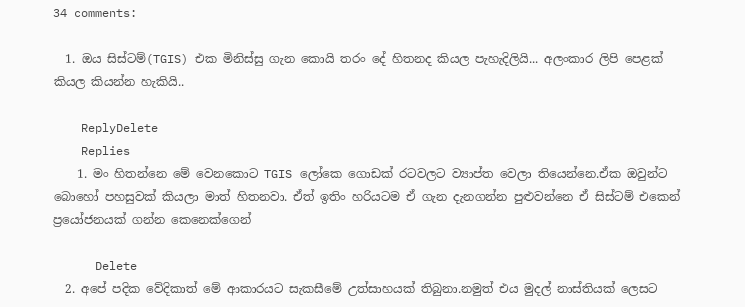34 comments:

  1. ඔය සිස්ටම්(TGIS) එක මිනිස්සු ගැන කොයි තරං දේ හිතනද කියල පැහැදිලියි... අලංකාර ලිපි පෙළක් කියල කියන්න හැකියි..

    ReplyDelete
    Replies
    1. මං හිතන්නෙ මේ වෙනකොට TGIS ලෝකෙ ගොඩක් රටවලට ව්‍යාප්ත වෙලා තියෙන්නෙ.ඒක ඔවුන්ට බොහෝ පහසුවක් කියලා මාත් හිතනවා. ඒත් ඉතිං හරියටම ඒ ගැන දැනගන්න පුළුවන්නෙ ඒ සිස්ටම් එකෙන් ප්‍රයෝජනයක් ගන්න කෙනෙක්ගෙන්

      Delete
  2. අපේ පදික වේදිකාත් මේ ආකාරයට සැකසීමේ උත්සාහයක් තිබුනා.නමුත් එය මුදල් නාස්තියක් ලෙසට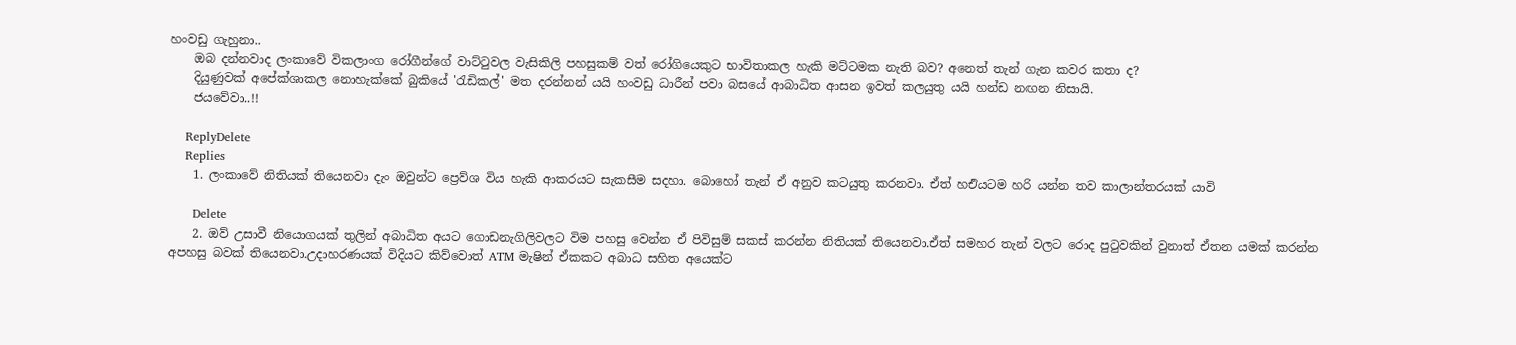හංවඩු ගැහුනා..
    ඔබ දන්නවාද ලංකාවේ විකලාංග රෝගීන්ගේ වාට්ටුවල වැසිකිලි පහසුකම් වත් රෝගියෙකුට භාවිතාකල හැකි මට්ටමක නැති බව? අනෙත් තැන් ගැන කවර කතා ද?
    දියුණුවක් අපේක්ශාකල නොහැක්කේ බුකියේ 'රැඩිකල්' මත දරන්නන් යයි හංවඩු ධාරීන් පවා බසයේ ආබාධිත ආසන ඉවත් කලයුතු යයි හන්ඩ නඟන නිසායි.
    ජයවේවා..!!

    ReplyDelete
    Replies
    1. ලංකාවේ නිතියක් තියෙනවා දැං ඔවුන්ට ප්‍රෙව්ශ විය හැකි ආකරයට සැකසීම සදහා. බොහෝ තැන් ඒ අනුව කටයුතු කරනවා. ඒත් හඑියටම හරි යන්න තව කාලාන්තරයක් යාවි

      Delete
    2. ඔව් උසාවී නියොගයක් තුලින් අබාධිත අයට ගොඩනැගිලිවලට විම පහසු වෙන්න ඒ පිවිසුම් සකස් කරන්න නිතියක් තියෙනවා.ඒත් සමහර තැන් වලට රොද පුටුවකින් වුනාත් ඒතන යමක් කරන්න අපහසු බවක් තියෙනවා.උදාහරණයක් විදියට කිව්වොත් ATM මැෂින් ඒකකට අබාධ සහිත අයෙක්ට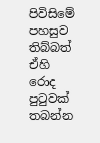පිවිසිමේ පහසුව තිබ්බත් ඒහි රොද පුටුවක් තබන්න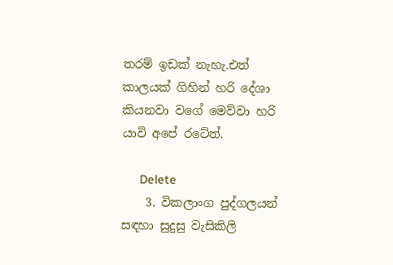තරම් ඉඩක් නැහැ.එත් කාලයක් ගිහින් හරි දේශා කියනවා වගේ මෙව්වා හරි යාවි අපේ රටේත්.

      Delete
    3. විකලාංග පුද්ගලයන් සඳහා සුදුසු වැසිකිලි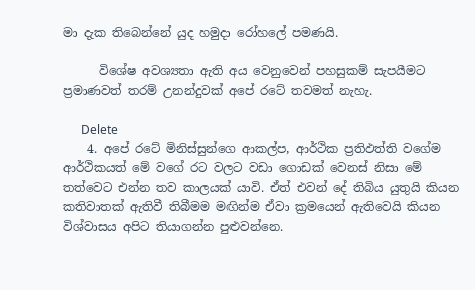මා දැක තිබෙන්නේ යුද හමුදා රෝහලේ පමණයි.

      විශේෂ අවශ්‍යතා ඇති අය වෙනුවෙන් පහසුකම් සැපයීමට ප්‍රමාණවත් තරම් උනන්දුවක් අපේ රටේ තවමත් නැහැ.

      Delete
    4. අපේ රටේ මිනිස්සුන්ගෙ ආකල්ප, ආර්ථික ප්‍රතිඵත්ති වගේම ආර්ථිකයත් මේ වගේ රට වලට වඩා ගොඩක් වෙනස් නිසා මේ තත්වෙට එන්න තව කාලයක් යාවි. ඒත් එවන් දේ තිබිය යුතුයි කියන කතිවාතක් ඇතිවී තිබීමම මඟින්ම ඒවා ක්‍රමයෙන් ඇතිවෙයි කියන විශ්වාසය අපිට තියාගන්න පුළුවන්නෙ.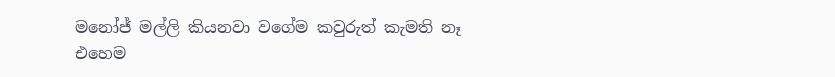මනෝජ් මල්ලි කියනවා වගේම කවුරුත් කැමති නෑ එහෙම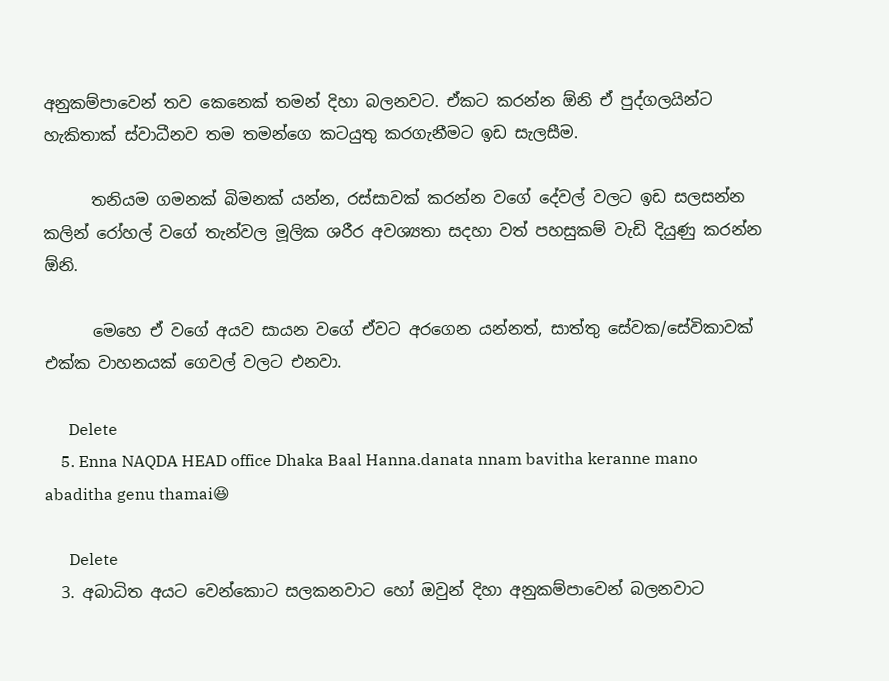අනුකම්පාවෙන් තව කෙනෙක් තමන් දිහා බලනවට. ඒකට කරන්න ඕනි ඒ පුද්ගලයින්ට හැකිතාක් ස්වාධීනව තම තමන්ගෙ කටයුතු කරගැනීමට ඉඩ සැලසීම.

      තනියම ගමනක් බිමනක් යන්න, රස්සාවක් කරන්න වගේ දේවල් වලට ඉඩ සලසන්න කලින් රෝහල් වගේ තැන්වල මූලික ශරීර අවශ්‍යතා සදහා වත් පහසුකම් වැඩි දියුණු කරන්න ඕනි.

      මෙහෙ ඒ වගේ අයව සායන වගේ ඒවට අරගෙන යන්නත්, සාත්තු සේවක/සේවිකාවක් එක්ක වාහනයක් ගෙවල් වලට එනවා.

      Delete
    5. Enna NAQDA HEAD office Dhaka Baal Hanna.danata nnam bavitha keranne mano abaditha genu thamai😆

      Delete
  3. අබාධිත අයට වෙන්කොට සලකනවාට හෝ ඔවුන් දිහා අනුකම්පාවෙන් බලනවාට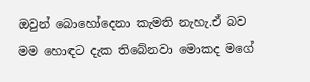ඔවුන් බොහෝදෙනා කැමති නැහැ.ඒ බව මම හොඳට දැක තිබේනවා මොකද මගේ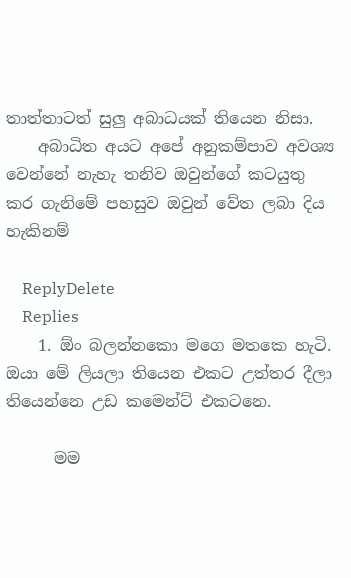තාත්තාටත් සුලු අබාධයක් තියෙන නිසා.
    අබාධිත අයට අපේ අනුකම්පාව අවශ්‍ය වෙන්නේ නැහැ තනිව ඔවුන්ගේ කටයුතු කර ගැනිමේ පහසුව ඔවුන් වේත ලබා දිය හැකිනම්

    ReplyDelete
    Replies
    1. ඕං බලන්නකො මගෙ මතකෙ හැටි. ඔයා මේ ලියලා තියෙන එකට උත්තර දීලා තියෙන්නෙ උඩ කමෙන්ට් එකටනෙ.

      මම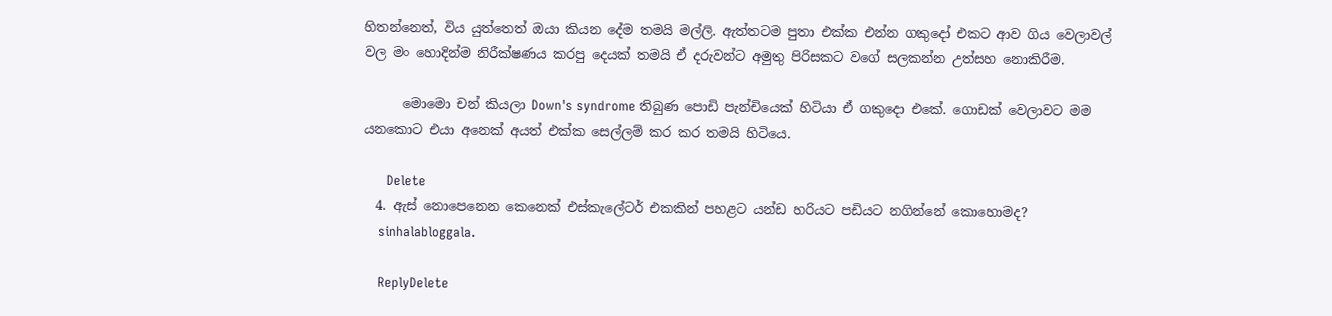හිතන්නෙත්, විය යුත්තෙත් ඔයා කියන දේම තමයි මල්ලි. ඇත්තටම පුතා එක්ක එන්න ගකුදෝ එකට ආව ගිය වෙලාවල් වල මං හොදින්ම නිරීක්ෂණය කරපු දෙයක් තමයි ඒ දරුවන්ට අමුතු පිරිසකට වගේ සලකන්න උත්සහ නොකිරීම.

      මොමො චන් කියලා Down's syndrome තිබුණ පොඩි පැන්චියෙක් හිටියා ඒ ගකුදො එකේ. ගොඩක් වෙලාවට මම යනකොට එයා අනෙක් අයත් එක්ක සෙල්ලම් කර කර තමයි හිටියෙ.

      Delete
  4. ඇස් නොපෙනෙන කෙනෙක් එස්කැලේටර් එකකින් පහළට යන්ඩ හරියට පඩියට නගින්නේ කොහොමද?
    sinhalabloggala.

    ReplyDelete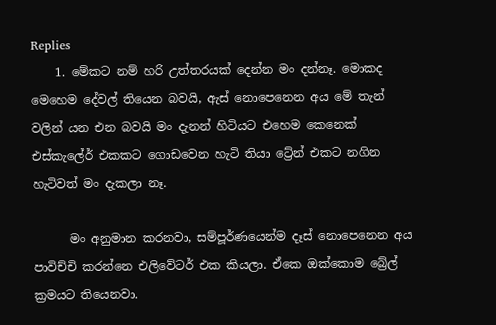Replies
    1. මේකට නම් හරි උත්තරයක් දෙන්න මං දන්නෑ. මොකද මෙහෙම දේවල් තියෙන බවයි, ඇස් නොපෙනෙන අය මේ තැන් වලින් යන එන බවයි මං දැනන් හිටියට එහෙම කෙනෙක් එස්කැලේර් එකකට ගොඩවෙන හැටි තියා ට්‍රේන් එකට නගින හැටිවත් මං දැකලා නෑ.

      මං අනුමාන කරනවා, සම්පූර්ණයෙන්ම දෑස් නොපෙනෙන අය පාවිච්චි කරන්නෙ එලිවේටර් එක කියලා. ඒකෙ ඔක්කොම බ්‍රේල් ක්‍රමයට තියෙනවා.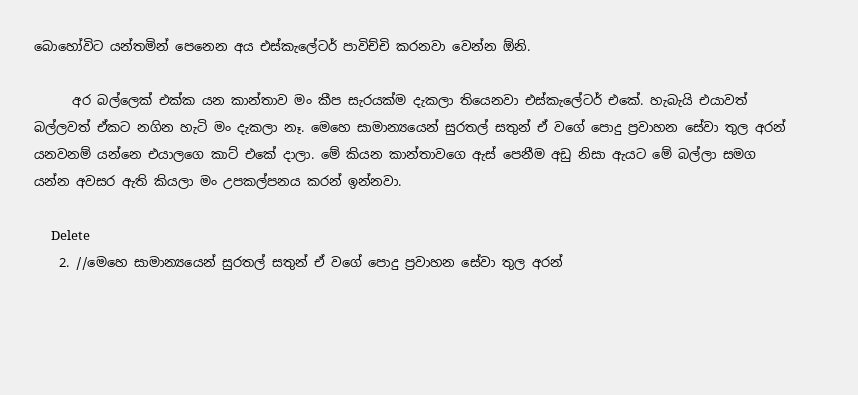බොහෝවිට යන්තමින් පෙනෙන අය එස්කැලේටර් පාවිච්චි කරනවා වෙන්න ඕනි.

      අර බල්ලෙක් එක්ක යන කාන්තාව මං කීප සැරයක්ම දැකලා තියෙනවා එස්කැලේටර් එකේ. හැබැයි එයාවත් බල්ලවත් ඒකට නගින හැටි මං දැකලා නෑ. මෙහෙ සාමාන්‍යයෙන් සුරතල් සතුන් ඒ වගේ පොදු ප්‍රවාහන සේවා තුල අරන් යනවනම් යන්නෙ එයාලගෙ කාට් එකේ දාලා. මේ කියන කාන්තාවගෙ ඇස් පෙනීම අඩු නිසා ඇයට මේ බල්ලා සමග යන්න අවසර ඇති කියලා මං උපකල්පනය කරන් ඉන්නවා.

      Delete
    2. //මෙහෙ සාමාන්‍යයෙන් සුරතල් සතුන් ඒ වගේ පොදු ප්‍රවාහන සේවා තුල අරන්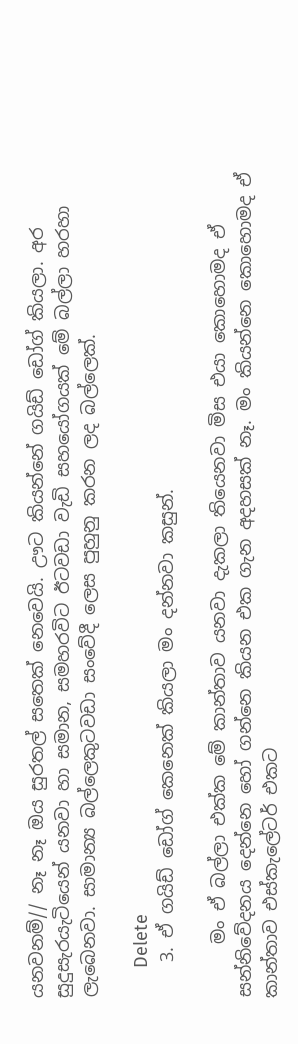යනවනම්// නෑ නෑ ඔය සුරතල් සතෙක් නෙවෙයි. ඌට කියන්නේ ගයිඩ් ඩෝග් කියලා. අර සුදුසැරයැටියෙන් යනවා හා සමාන, සමහරවිට ඊටවඩා වැඩි සහයෝගයක් මේ බල්ලා හරහා ලැබෙනවා. සාමාන්‍ය බල්ලෙකුටවඩා සංවේදී ලෙස පුහුනු කරන ලද බල්ලෙක්.

      Delete
    3. ඒ ගයිඩ් ඩෝග් කෙනෙක් කියලා මං දන්නවා කසුන්.

      මං ඒ බල්ලා එක්ක මේ කාන්තාව යනවා දැකලා තියෙනවා මිස එයා කොහොමද ඒ සන්නිවේදනය දෙන්නෙ හෝ ගන්නෙ කියන එක ගැන අදහසක් නෑ. මං කියන්නෙ කොහොමද ඒ කාන්තාව එස්කැලේටර් එකට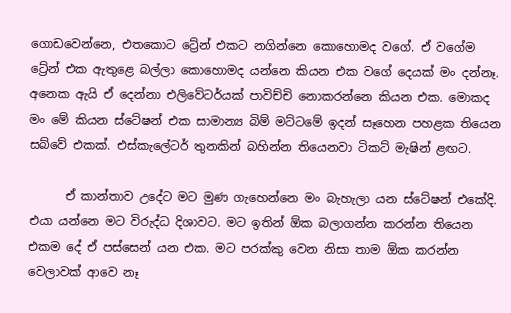ගොඩවෙන්නෙ, එතකොට ට්‍රේන් එකට නගින්නෙ කොහොමද වගේ. ඒ වගේම ට්‍රේන් එක ඇතුළෙ බල්ලා කොහොමද යන්නෙ කියන එක වගේ දෙයක් මං දන්නෑ. අනෙක ඇයි ඒ දෙන්නා එලිවේටර්යක් පාවිච්චි නොකරන්නෙ කියන එක. මොකද මං මේ කියන ස්ටේෂන් එක සාමාන්‍ය බිම් මට්ටමේ ඉදන් සෑහෙන පහළක තියෙන සබ්වේ එකක්. එස්කැලේටර් තුනකින් බහින්න තියෙනවා ටිකට් මැෂින් ළඟට.

      ඒ කාන්තාව උදේට මට මුණ ගැහෙන්නෙ මං බැහැලා යන ස්ටේෂන් එකේදි. එයා යන්නෙ මට විරුද්ධ දිශාවට. මට ඉතින් ඕක බලාගන්න කරන්න තියෙන එකම දේ ඒ පස්සෙන් යන එක. මට පරක්කු වෙන නිසා තාම ඕක කරන්න වෙලාවක් ආවෙ නෑ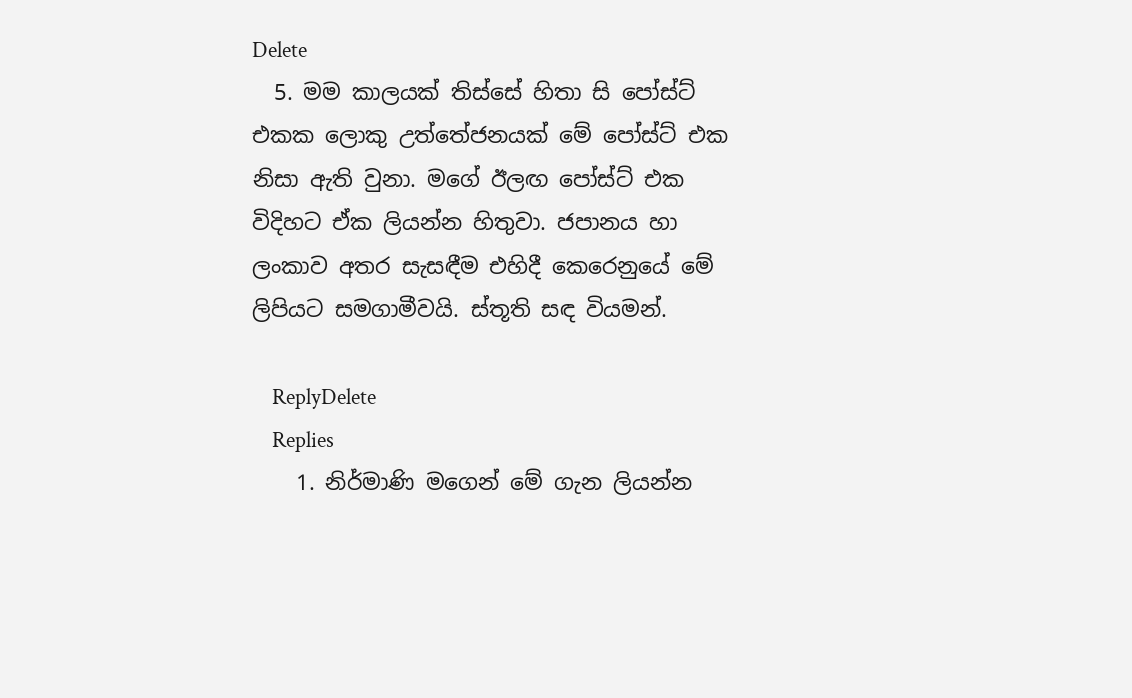Delete
  5. මම කාලයක් තිස්සේ හිතා සි පෝස්ට් එකක ලොකු උත්තේජනයක් මේ පෝස්ට් එක නිසා ඇති වුනා. මගේ ඊලඟ පෝස්ට් එක විදිහට ඒක ලියන්න හිතුවා. ජපානය හා ලංකාව අතර සැසඳීම එහිදී කෙරෙනුයේ මේ ලිපියට සමගාමීවයි. ස්තූති සඳ වියමන්.

    ReplyDelete
    Replies
    1. නිර්මාණි මගෙන් මේ ගැන ලියන්න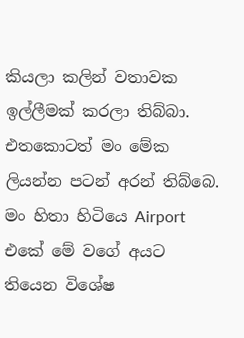කියලා කලින් වතාවක ඉල්ලීමක් කරලා තිබ්බා. එතකොටත් මං මේක ලියන්න පටන් අරන් තිබ්බෙ. මං හිතා හිටියෙ Airport එකේ මේ වගේ අයට තියෙන විශේෂ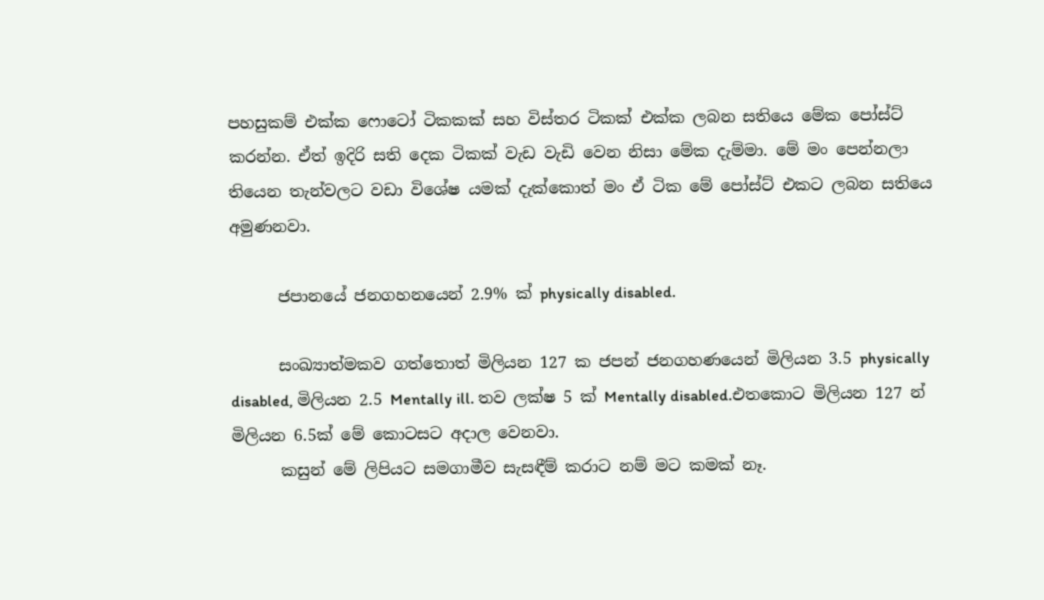පහසුකම් එක්ක ෆොටෝ ටිකකක් සහ විස්තර ටිකක් එක්ක ලබන සතියෙ මේක පෝස්ට් කරන්න. ඒත් ඉදිරි සති දෙක ටිකක් වැඩ වැඩි වෙන නිසා මේක දැම්මා. මේ මං පෙන්නලා තියෙන තැන්වලට වඩා විශේෂ යමක් දැක්කොත් මං ඒ ටික මේ පෝස්ට් එකට ලබන සතියෙ අමුණනවා.

      ජපානයේ ජනගහනයෙන් 2.9% ක් physically disabled.

      සංඛ්‍යාත්මකව ගත්තොත් මිලියන 127 ක ජපන් ජනගහණයෙන් මිලියන 3.5 physically disabled, මිලියන 2.5 Mentally ill. තව ලක්ෂ 5 ක් Mentally disabled.එතකොට මිලියන 127 න් මිලියන 6.5ක් මේ කොටසට අදාල වෙනවා.
      කසුන් මේ ලිපියට සමගාමීව සැසඳීම් කරාට නම් මට කමක් නෑ.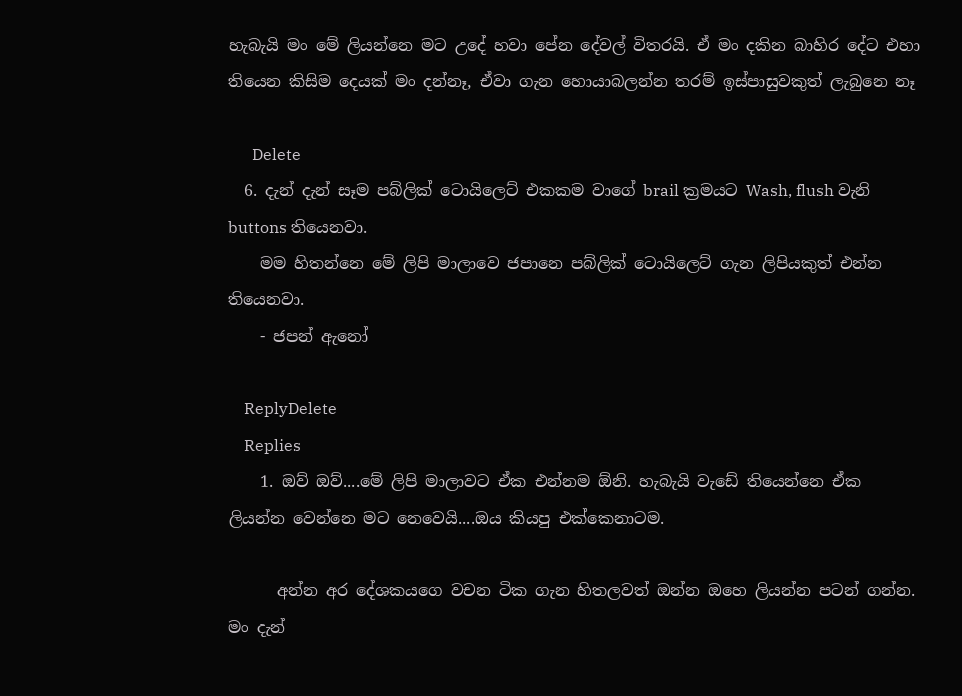හැබැයි මං මේ ලියන්නෙ මට උදේ හවා පේන දේවල් විතරයි. ඒ මං දකින බාහිර දේට එහා තියෙන කිසිම දෙයක් මං දන්නෑ, ඒවා ගැන හොයාබලන්න තරම් ඉස්පාසුවකුත් ලැබුනෙ නෑ

      Delete
  6. දැන් දැන් සෑම පබ්ලික් ටොයිලෙට් එකකම වාගේ brail ක්‍රමයට Wash, flush වැනි buttons තියෙනවා.
    මම හිතන්නෙ මේ ලිපි මාලාවෙ ජපානෙ පබ්ලික් ටොයිලෙට් ගැන ලිපියකුත් එන්න තියෙනවා.
    - ජපන් ඇනෝ

    ReplyDelete
    Replies
    1. ඔව් ඔව්....මේ ලිපි මාලාවට ඒක එන්නම ඕනි. හැබැයි වැඩේ තියෙන්නෙ ඒක ලියන්න වෙන්නෙ මට නෙවෙයි....ඔය කියපු එක්කෙනාටම.

      අන්න අර දේශකයගෙ වචන ටික ගැන හිතලවත් ඔන්න ඔහෙ ලියන්න පටන් ගන්න. මං දැන්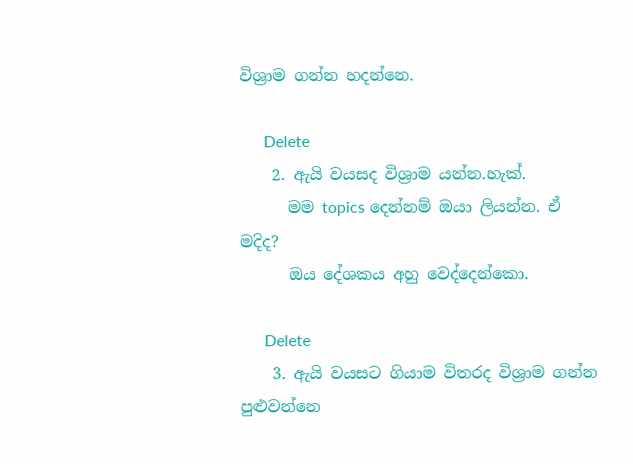විශ්‍රාම ගන්න හදන්නෙ.

      Delete
    2. ඇයි වයසද විශ්‍රාම යන්න.හැක්.
      මම topics දෙන්නම් ඔයා ලියන්න. ඒ මදිද?
      ඔය දේශකය අහු වෙද්දෙන්කො.

      Delete
    3. ඇයි වයසට ගියාම විතරද විශ්‍රාම ගන්න පුළුවන්නෙ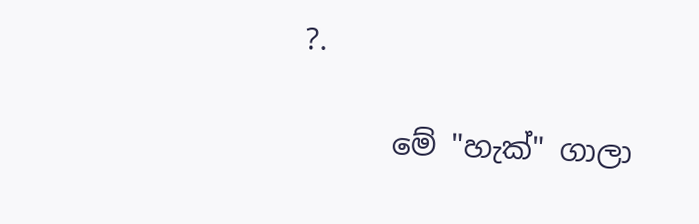?.

      මේ "හැක්" ගාලා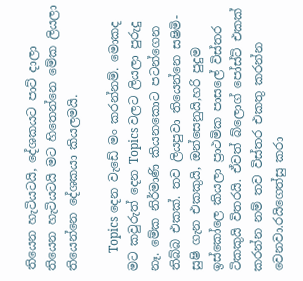තියෙන හැටියටයි, දේශකයට පාට් දාලා තියෙන හැටියටයි මට හිතෙන්නෙ මේක ලියලා තියෙන්නෙ දේශකයා කියලමයි.

      Topics දෙන වැඩේ මං කරන්නම්. මොකද මට කවුරුත් දෙන Topics වලට ලියලා පුරුදු නෑ. මේක නිර්මාණි කියනකොට පටන්ගෙන තිබ්බ එකක්. තව ලියපුවා තියෙන්නෙ සෂිමි-සුෂි ගැන එකකුයි, ඔන්සෙනුයි,හරි පුදුම ඉස්කෝලෙ කියලා ප්‍රාථමික පාසලේ විස්තර ටිකකුයි විතරයි. ඒවත් බ්ලොග් පෝස්ට් එකක් කරන්න නම් තව විස්තර එකතු කරන්න වෙනවා.රයිගෙත්සු කරා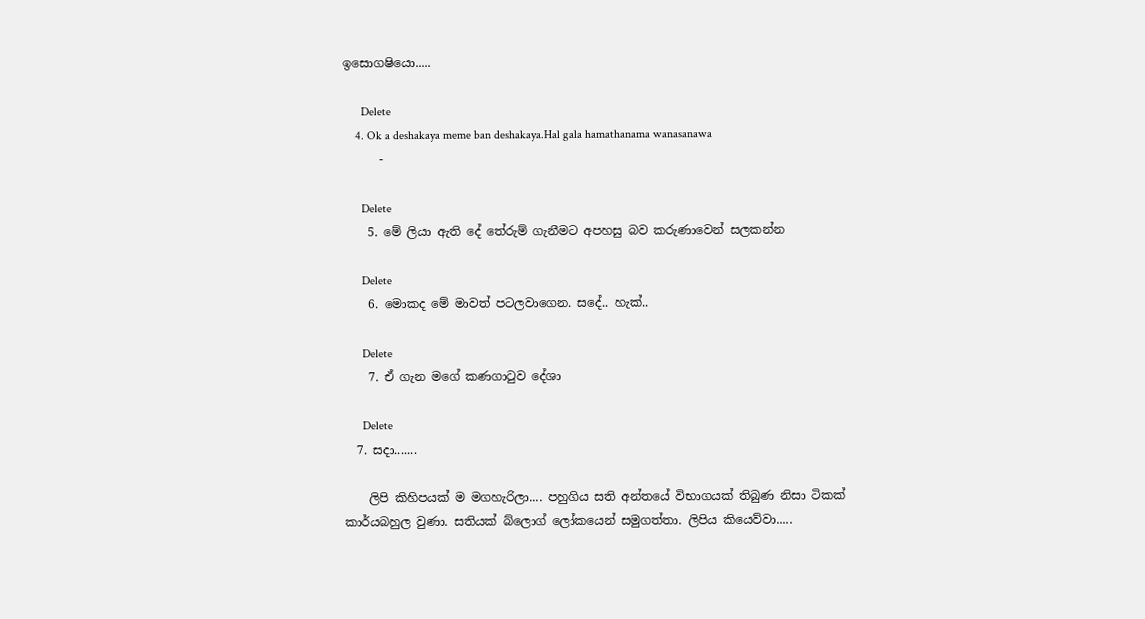ඉසොගෂියො.....

      Delete
    4. Ok a deshakaya meme ban deshakaya.Hal gala hamathanama wanasanawa
      -

      Delete
    5. මේ ලියා ඇති දේ තේරුම් ගැනීමට අපහසු බව කරුණාවෙන් සලකන්න

      Delete
    6. මොකද මේ මාවත් පටලවාගෙන. සදේ.. හැක්..

      Delete
    7. ඒ ගැන මගේ කණගාටුව දේශා

      Delete
  7. සදා.......

    ලිපි කිහිපයක් ම මගහැරිලා.... පහුගිය සති අන්තයේ විභාගයක් තිබුණ නිසා ටිකක් කාර්යබහුල වුණා. සතියක් බ්ලොග් ලෝකයෙන් සමුගත්තා. ලිපිය කියෙව්වා.....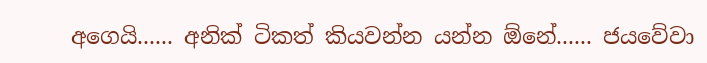අගෙයි...... අනික් ටිකත් කියවන්න යන්න ඕනේ...... ජයවේවා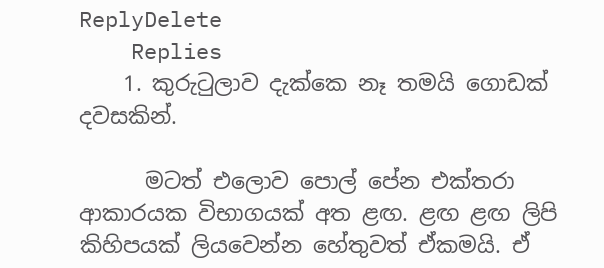ReplyDelete
    Replies
    1. කුරුටුලාව දැක්කෙ නෑ තමයි ගොඩක් දවසකින්.

      මටත් එලොව පොල් පේන එක්තරා ආකාරයක විභාගයක් අත ළඟ. ළඟ ළඟ ලිපි කිහිපයක් ලියවෙන්න හේතුවත් ඒකමයි. ඒ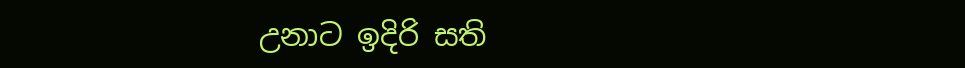උනාට ඉදිරි සති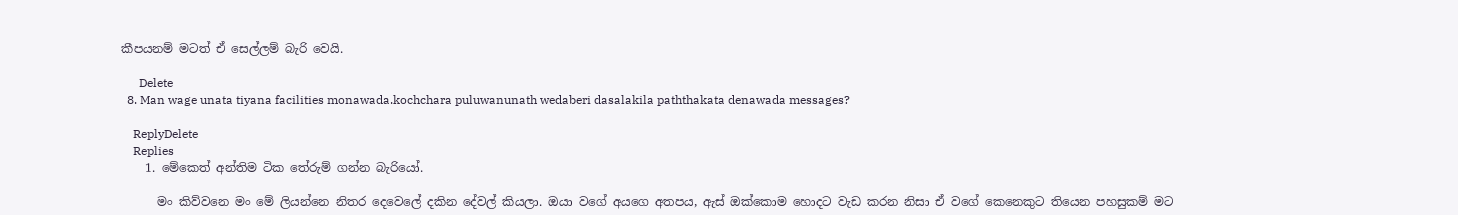කීපයනම් මටත් ඒ සෙල්ලම් බැරි වෙයි.

      Delete
  8. Man wage unata tiyana facilities monawada.kochchara puluwanunath wedaberi dasalakila paththakata denawada messages?

    ReplyDelete
    Replies
    1. මේකෙත් අන්තිම ටික තේරුම් ගන්න බැරියෝ.

      මං කිව්වනෙ මං මේ ලියන්නෙ නිතර දෙවෙලේ දකින දේවල් කියලා. ඔයා වගේ අයගෙ අතපය, ඇස් ඔක්කොම හොදට වැඩ කරන නිසා ඒ වගේ කෙනෙකුට තියෙන පහසුකම් මට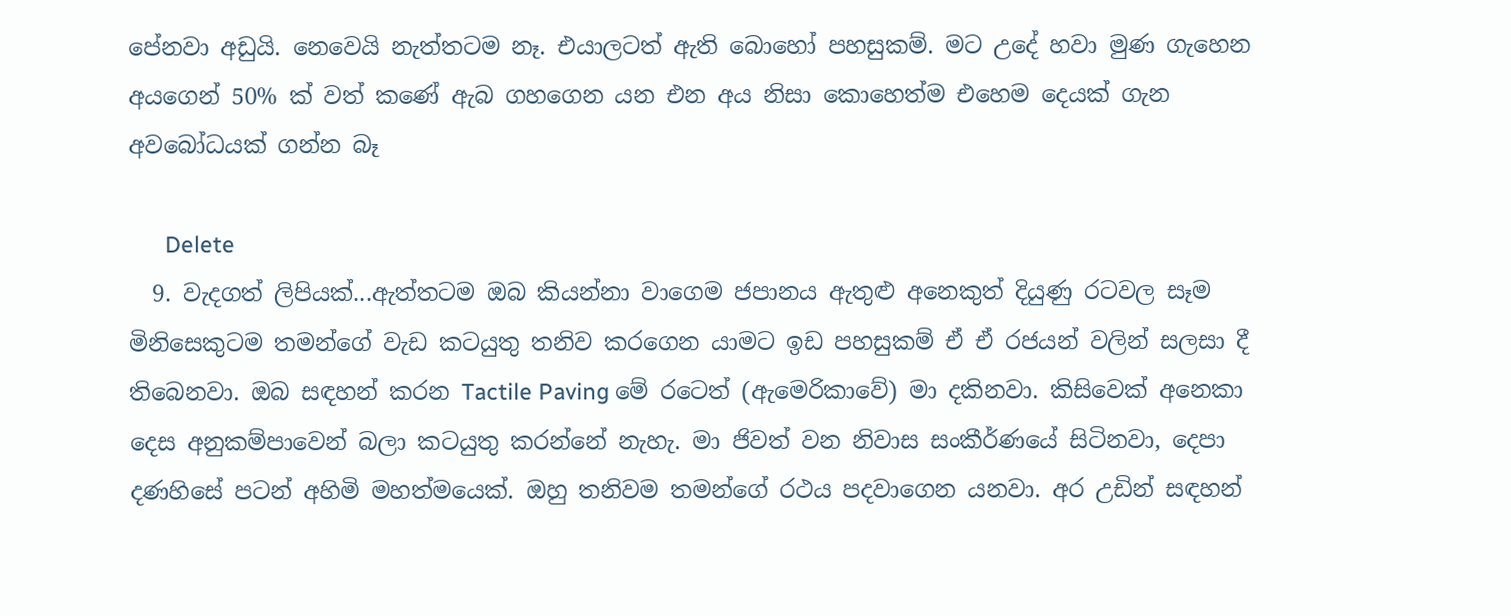පේනවා අඩුයි. නෙවෙයි නැත්තටම නෑ. එයාලටත් ඇති බොහෝ පහසුකම්. මට උදේ හවා මුණ ගැහෙන අයගෙන් 50% ක් වත් කණේ ඇබ ගහගෙන යන එන අය නිසා කොහෙත්ම එහෙම දෙයක් ගැන අවබෝධයක් ගන්න බෑ

      Delete
  9. වැදගත් ලිපියක්...ඇත්තටම ඔබ කියන්නා වාගෙම ජපානය ඇතුළු අනෙකුත් දියුණු රටවල සෑම මිනිසෙකුටම තමන්ගේ වැඩ කටයුතු තනිව කරගෙන යාමට ඉඩ පහසුකම් ඒ ඒ රජයන් වලින් සලසා දී තිබෙනවා. ඔබ සඳහන් කරන Tactile Paving මේ රටෙත් (ඇමෙරිකාවේ) මා දකිනවා. කිසිවෙක් අනෙකා දෙස අනුකම්පාවෙන් බලා කටයුතු කරන්නේ නැහැ. මා ජිවත් වන නිවාස සංකීර්ණයේ සිටිනවා, දෙපා දණහිසේ පටන් අහිමි මහත්මයෙක්. ඔහු තනිවම තමන්ගේ රථය පදවාගෙන යනවා. අර උඩින් සඳහන්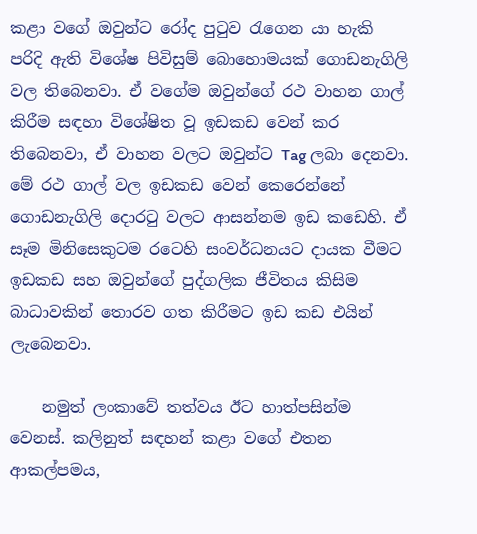කළා වගේ ඔවුන්ට රෝද පුටුව රැගෙන යා හැකි පරිදි ඇති විශේෂ පිවිසුම් බොහොමයක් ගොඩනැගිලි වල තිබෙනවා. ඒ වගේම ඔවුන්ගේ රථ වාහන ගාල් කිරීම සඳහා විශේෂිත වූ ඉඩකඩ වෙන් කර තිබෙනවා, ඒ වාහන වලට ඔවුන්ට Tag ලබා දෙනවා. මේ රථ ගාල් වල ඉඩකඩ වෙන් කෙරෙන්නේ ගොඩනැගිලි දොරටු වලට ආසන්නම ඉඩ කඩෙහි. ඒ සෑම මිනිසෙකුටම රටෙහි සංවර්ධනයට දායක වීමට ඉඩකඩ සහ ඔවුන්ගේ පුද්ගලික ජීවිතය කිසිම බාධාවකින් තොරව ගත කිරීමට ඉඩ කඩ එයින් ලැබෙනවා.

    නමුත් ලංකාවේ තත්වය ඊට හාත්පසින්ම වෙනස්. කලිනුත් සඳහන් කළා වගේ එතන ආකල්පමය,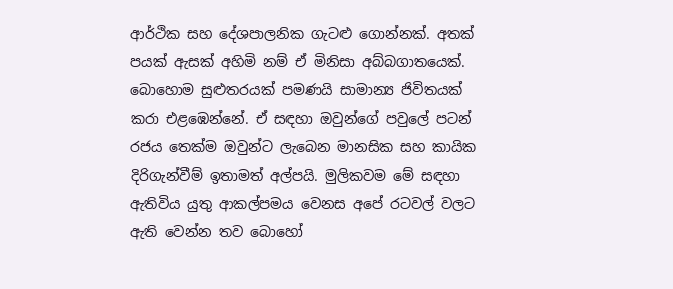ආර්ථික සහ දේශපාලනික ගැටළු ගොන්නක්. අතක් පයක් ඇසක් අහිමි නම් ඒ මිනිසා අබ්බගාතයෙක්. බොහොම සුළුතරයක් පමණයි සාමාන්‍ය ජිවිතයක් කරා එළඹෙන්නේ. ඒ සඳහා ඔවුන්ගේ පවුලේ පටන් රජය තෙක්ම ඔවුන්ට ලැබෙන මානසික සහ කායික දිරිගැන්වීම් ඉතාමත් අල්පයි. මුලිකවම මේ සඳහා ඇතිවිය යුතු ආකල්පමය වෙනස අපේ රටවල් වලට ඇති වෙන්න තව බොහෝ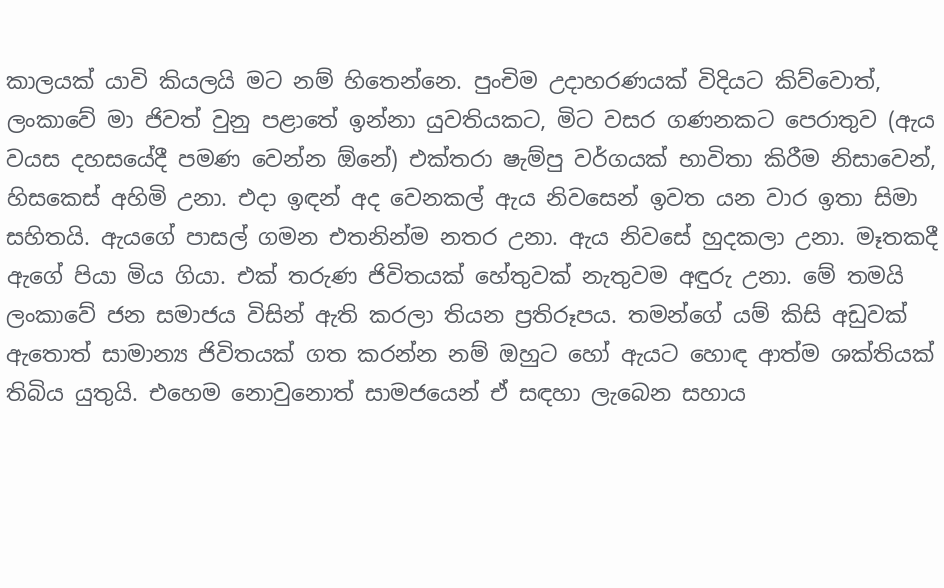කාලයක් යාවි කියලයි මට නම් හිතෙන්නෙ. පුංචිම උදාහරණයක් විදියට කිව්වොත්, ලංකාවේ මා ජිවත් වුනු පළාතේ ඉන්නා යුවතියකට, මිට වසර ගණනකට පෙරාතුව (ඇය වයස දහසයේදී පමණ වෙන්න ඕනේ) එක්තරා ෂැම්පු වර්ගයක් භාවිතා කිරීම නිසාවෙන්, හිසකෙස් අහිමි උනා. එදා ඉඳන් අද වෙනකල් ඇය නිවසෙන් ඉවත යන වාර ඉතා සිමා සහිතයි. ඇයගේ පාසල් ගමන එතනින්ම නතර උනා. ඇය නිවසේ හුදකලා උනා. මෑතකදී ඇගේ පියා මිය ගියා. එක් තරුණ ජිවිතයක් හේතුවක් නැතුවම අඳුරු උනා. මේ තමයි ලංකාවේ ජන සමාජය විසින් ඇති කරලා තියන ප්‍රතිරූපය. තමන්ගේ යම් කිසි අඩුවක් ඇතොත් සාමාන්‍ය ජිවිතයක් ගත කරන්න නම් ඔහුට හෝ ඇයට හොඳ ආත්ම ශක්තියක් තිබිය යුතුයි. එහෙම නොවුනොත් සාමජයෙන් ඒ සඳහා ලැබෙන සහාය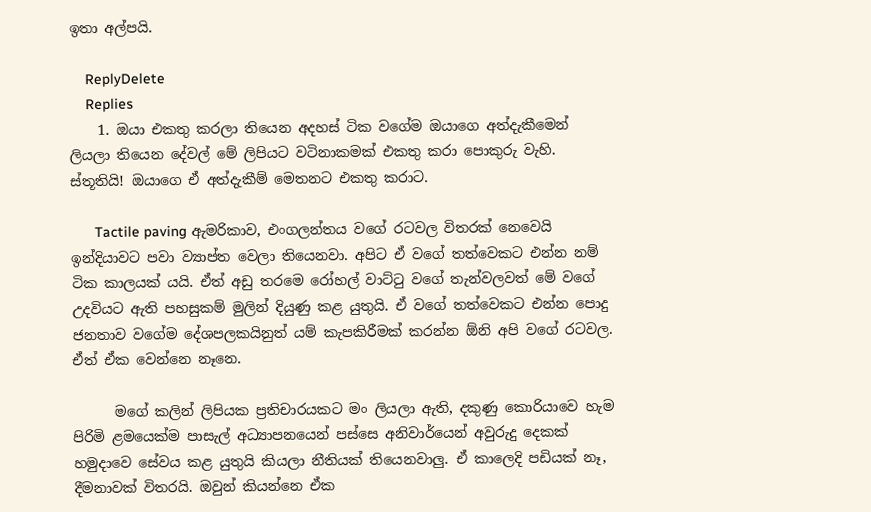ඉතා අල්පයි.

    ReplyDelete
    Replies
    1. ඔයා එකතු කරලා තියෙන අදහස් ටික වගේම ඔයාගෙ අත්දැකීමෙන් ලියලා තියෙන දේවල් මේ ලිපියට වටිනාකමක් එකතු කරා පොකුරු වැහි. ස්තූතියි! ඔයාගෙ ඒ අත්දැකීම් මෙතනට එකතු කරාට.

      Tactile paving ඇමරිකාව, එංගලන්තය වගේ රටවල විතරක් නෙවෙයි ඉන්දියාවට පවා ව්‍යාප්ත වෙලා තියෙනවා. අපිට ඒ වගේ තත්වෙකට එන්න නම් ටික කාලයක් යයි. ඒත් අඩු තරමෙ රෝහල් වාට්ටු වගේ තැන්වලවත් මේ වගේ උදවියට ඇති පහසුකම් මුලින් දියුණු කළ යුතුයි. ඒ වගේ තත්වෙකට එන්න පොදු ජනතාව වගේම දේශපලකයිනුත් යම් කැපකිරීමක් කරන්න ඕනි අපි වගේ රටවල. ඒත් ඒක වෙන්නෙ නෑනෙ.

      මගේ කලින් ලිපියක ප්‍රතිචාරයකට මං ලියලා ඇති, දකුණු කොරියාවෙ හැම පිරිමි ළමයෙක්ම පාසැල් අධ්‍යාපනයෙන් පස්සෙ අනිවාර්යෙන් අවුරුදු දෙකක් හමුදාවෙ සේවය කළ යුතුයි කියලා නීතියක් තියෙනවාලු. ඒ කාලෙදි පඩියක් නෑ, දීමනාවක් විතරයි. ඔවුන් කියන්නෙ ඒක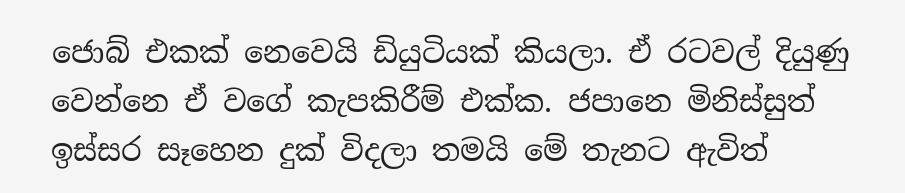ජොබ් එකක් නෙවෙයි ඩියුටියක් කියලා. ඒ රටවල් දියුණු වෙන්නෙ ඒ වගේ කැපකිරීම් එක්ක. ජපානෙ මිනිස්සුත් ඉස්සර සෑහෙන දුක් විදලා තමයි මේ තැනට ඇවිත්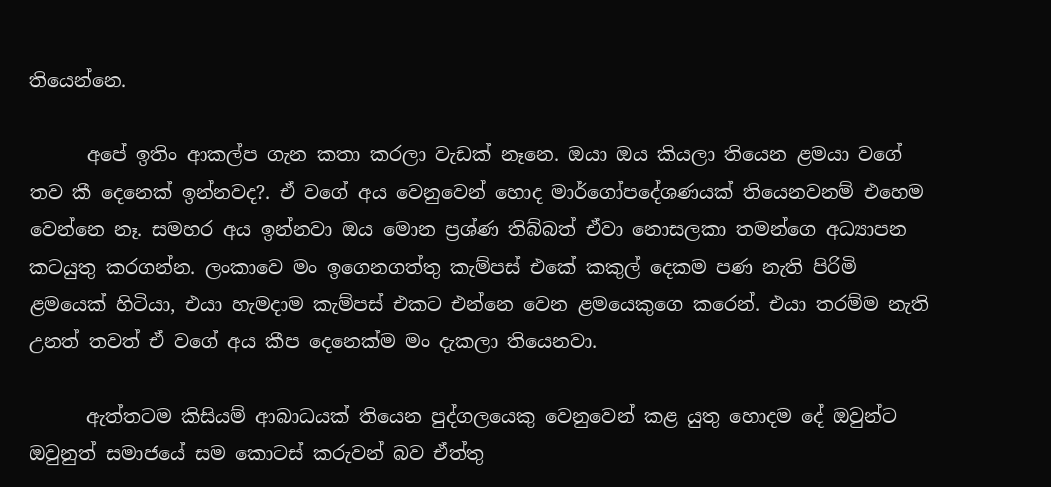තියෙන්නෙ.

      අපේ ඉතිං ආකල්ප ගැන කතා කරලා වැඩක් නෑනෙ. ඔයා ඔය කියලා තියෙන ළමයා වගේ තව කී දෙනෙක් ඉන්නවද?. ඒ වගේ අය වෙනුවෙන් හොද මාර්ගෝපදේශණයක් තියෙනවනම් එහෙම වෙන්නෙ නෑ. සමහර අය ඉන්නවා ඔය මොන ප්‍රශ්ණ තිබ්බත් ඒවා නොසලකා තමන්ගෙ අධ්‍යාපන කටයුතු කරගන්න. ලංකාවෙ මං ඉගෙනගත්තු කැම්පස් එකේ කකුල් දෙකම පණ නැති පිරිමි ළමයෙක් හිටියා, එයා හැමදාම කැම්පස් එකට එන්නෙ වෙන ළමයෙකුගෙ කරෙන්. එයා තරම්ම නැති උනත් තවත් ඒ වගේ අය කීප දෙනෙක්ම මං දැකලා තියෙනවා.

      ඇත්තටම කිසියම් ආබාධයක් තියෙන පුද්ගලයෙකු වෙනුවෙන් කළ යුතු හොදම දේ ඔවුන්ට ඔවුනුත් සමාජයේ සම කොටස් කරුවන් බව ඒත්තු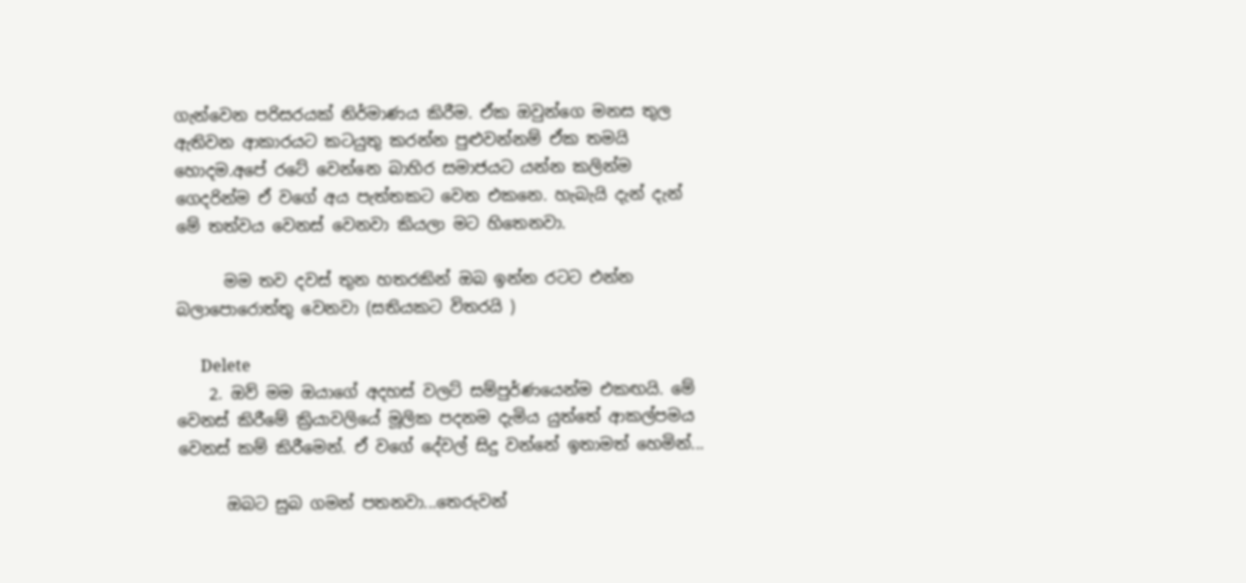ගැන්වෙන පරිසරයක් නිර්මාණය කිරීම. ඒක ඔවුන්ගෙ මනස තුල ඇතිවන ආකාරයට කටයුතු කරන්න පුළුවන්නම් ඒක තමයි හොදම.අපේ රටේ වෙන්නෙ බාහිර සමාජයට යන්න කලින්ම ගෙදරින්ම ඒ වගේ අය පැත්තකට වෙන එකනෙ. හැබැයි දැන් දැන් මේ තත්වය වෙනස් වෙනවා කියලා මට හිතෙනවා.

      මම තව දවස් තුන හතරකින් ඔබ ඉන්න රටට එන්න බලාපොරොත්තු වෙනවා (සතියකට විතරයි )

      Delete
    2. ඔව් මම ඔයාගේ අදහස් වලට් සම්පුර්ණයෙන්ම එකඟයි. මේ වෙනස් කිරීමේ ක්‍රියාවලියේ මූලික පදනම දැමිය යුත්තේ ආකල්පමය වෙනස් කම් කිරීමෙන්. ඒ වගේ දේවල් සිදු වන්නේ ඉතාමත් හෙමින්...

      ඔබට සුබ ගමන් පතනවා...තෙරුවන්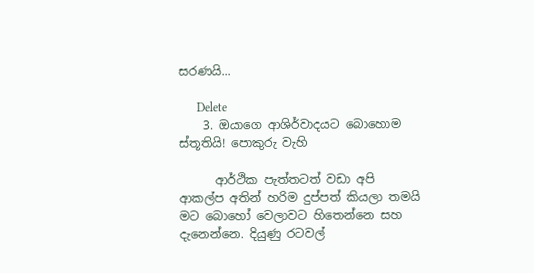සරණයි...

      Delete
    3. ඔයාගෙ ආශිර්වාදයට බොහොම ස්තූතියි! පොකුරු වැහි

      ආර්ථික පැත්තටත් වඩා අපි ආකල්ප අතින් හරිම දුප්පත් කියලා තමයි මට බොහෝ වෙලාවට හිතෙන්නෙ සහ දැනෙන්නෙ. දියුණු රටවල්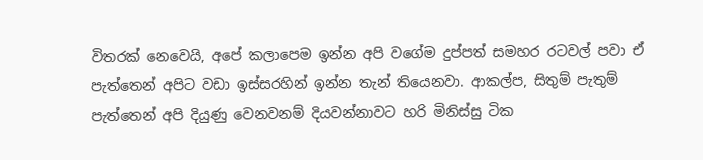විතරක් නෙවෙයි, අපේ කලාපෙම ඉන්න අපි වගේම දුප්පත් සමහර රටවල් පවා ඒ පැත්තෙන් අපිට වඩා ඉස්සරහින් ඉන්න තැන් තියෙනවා. ආකල්ප, සිතුම් පැතුම් පැත්තෙන් අපි දියුණු වෙනවනම් දියවන්නාවට හරි මිනිස්සු ටික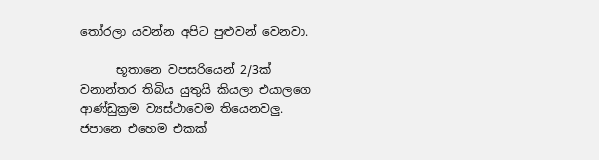තෝරලා යවන්න අපිට පුළුවන් වෙනවා.

      භූතානෙ වපසරියෙන් 2/3ක් වනාන්තර තිබිය යුතුයි කියලා එයාලගෙ ආණ්ඩුක්‍රම ව්‍යස්ථාවෙම තියෙනවලු. ජපානෙ එහෙම එකක්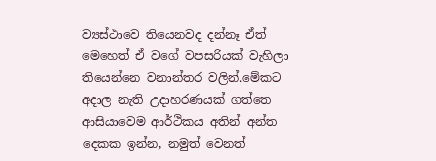ව්‍යස්ථාවෙ තියෙනවද දන්නෑ ඒත් මෙහෙත් ඒ වගේ වපසරියක් වැහිලා තියෙන්නෙ වනාන්තර වලින්.මේකට අදාල නැති උදාහරණයක් ගත්තෙ ආසියාවෙම ආර්ථිකය අතින් අන්ත දෙකක ඉන්න, නමුත් වෙනත්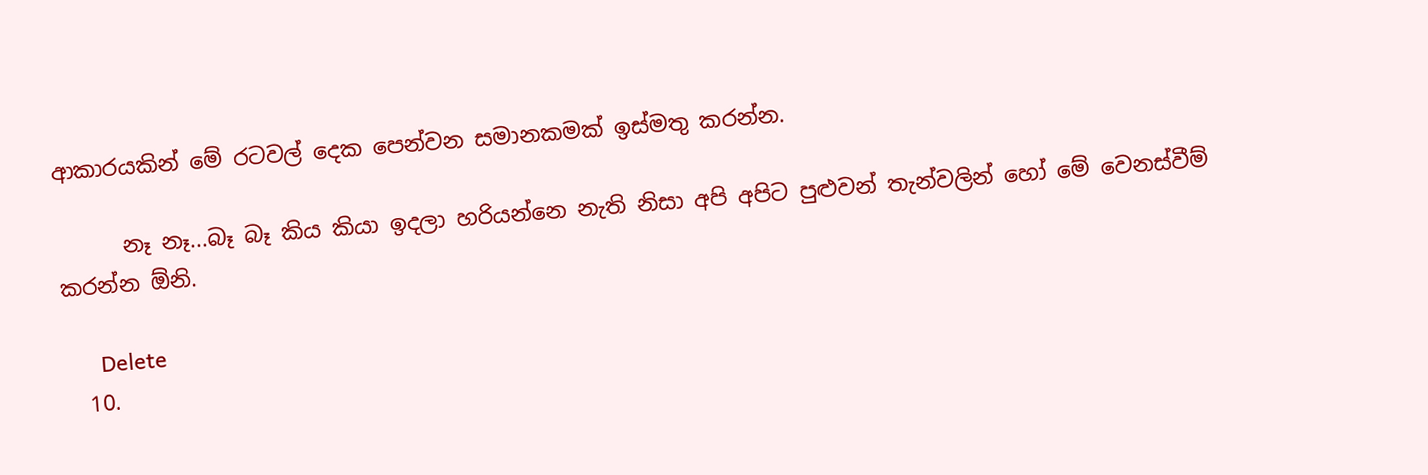ආකාරයකින් මේ රටවල් දෙක පෙන්වන සමානකමක් ඉස්මතු කරන්න.

      නෑ නෑ...බෑ බෑ කිය කියා ඉදලා හරියන්නෙ නැති නිසා අපි අපිට පුළුවන් තැන්වලින් හෝ මේ වෙනස්වීම් කරන්න ඕනි.

      Delete
  10.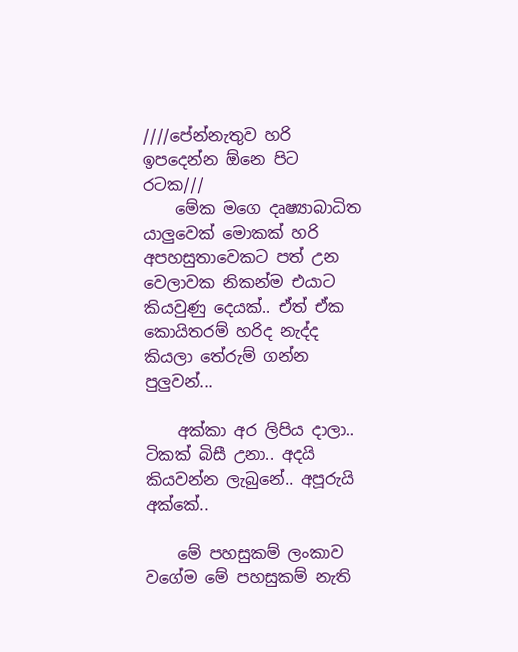////පේන්නැතුව හරි ඉපදෙන්න ඕනෙ පිට රටක///
    මේක මගෙ දෘෂ්‍යාබාධිත යාලුවෙක් මොකක් හරි අපහසුතාවෙකට පත් උන වෙලාවක නිකන්ම එයාට කියවුණු දෙයක්.. ඒත් ඒක කොයිතරම් හරිද නැද්ද කියලා තේරුම් ගන්න පුලුවන්...

    අක්කා අර ලිපිය දාලා.. ටිකක් බිසී උනා.. අදයි කියවන්න ලැබුනේ.. අපූරුයි අක්කේ..

    මේ පහසුකම් ලංකාව වගේම මේ පහසුකම් නැති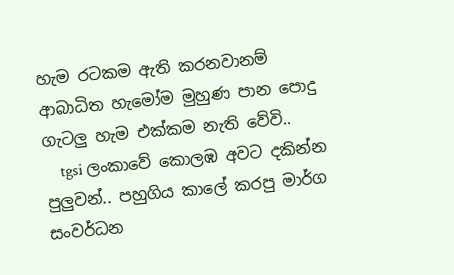හැම රටකම ඇති කරනවානම් ආබාධිත හැමෝම මුහුණ පාන පොදු ගැටලු හැම එක්කම නැති වේවි..
    tgsi ලංකාවේ කොලඹ අවට දකින්න පුලුවන්.. පහුගිය කාලේ කරපු මාර්ග සංවර්ධන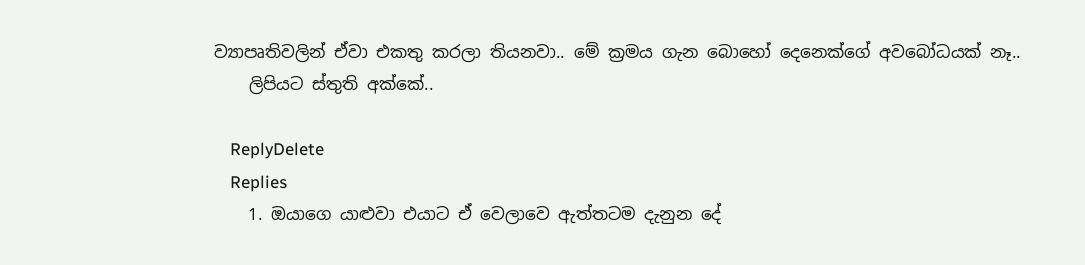ව්‍යාපෘතිවලින් ඒවා එකතු කරලා තියනවා.. මේ ක්‍රමය ගැන බොහෝ දෙනෙක්ගේ අවබෝධයක් නෑ..
    ලිපියට ස්තුති අක්කේ..

    ReplyDelete
    Replies
    1. ඔයාගෙ යාළුවා එයාට ඒ වෙලාවෙ ඇත්තටම දැනුන දේ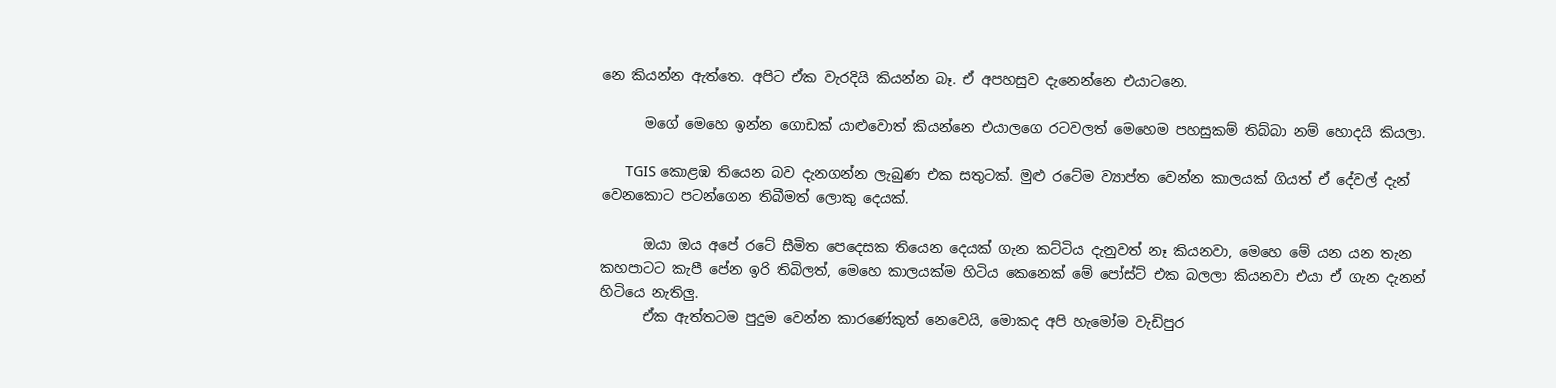නෙ කියන්න ඇත්තෙ. අපිට ඒක වැරදියි කියන්න බෑ. ඒ අපහසුව දැනෙන්නෙ එයාටනෙ.

      මගේ මෙහෙ ඉන්න ගොඩක් යාළුවොත් කියන්නෙ එයාලගෙ රටවලත් මෙහෙම පහසුකම් තිබ්බා නම් හොදයි කියලා.

      TGIS කොළඹ තියෙන බව දැනගන්න ලැබුණ එක සතුටක්. මුළු රටේම ව්‍යාප්ත වෙන්න කාලයක් ගියත් ඒ දේවල් දැන් වෙනකොට පටන්ගෙන තිබීමත් ලොකු දෙයක්.

      ඔයා ඔය අපේ රටේ සීමිත පෙදෙසක තියෙන දෙයක් ගැන කට්ටිය දැනුවත් නෑ කියනවා, මෙහෙ මේ යන යන තැන කහපාටට කැපී පේන ඉරි තිබිලත්, මෙහෙ කාලයක්ම හිටිය කෙනෙක් මේ පෝස්ට් එක බලලා කියනවා එයා ඒ ගැන දැනන් හිටියෙ නැතිලු.
      ඒක ඇත්තටම පුදුම වෙන්න කාරණේකුත් නෙවෙයි, මොකද අපි හැමෝම වැඩිපුර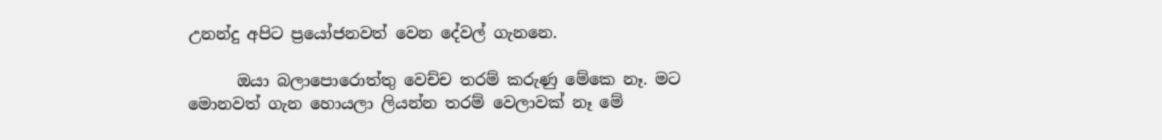උනන්දු අපිට ප්‍රයෝජනවත් වෙන දේවල් ගැනනෙ.

      ඔයා බලාපොරොත්තු වෙච්ච තරම් කරුණු මේකෙ නෑ. මට මොනවත් ගැන හොයලා ලියන්න තරම් වෙලාවක් නෑ මේ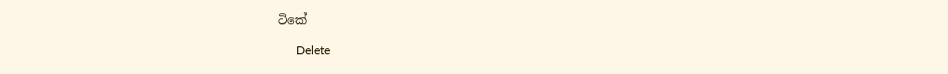ටිකේ

      Delete